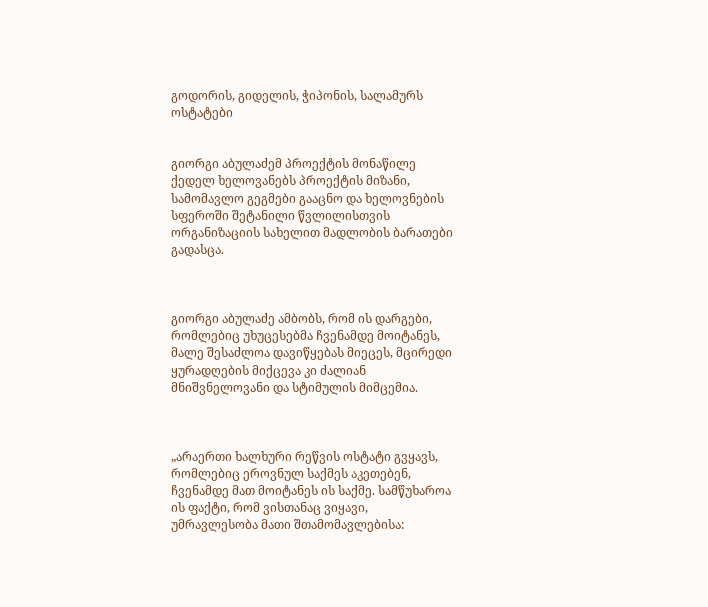გოდორის, გიდელის, ჭიპონის, სალამურს ოსტატები


გიორგი აბულაძემ პროექტის მონაწილე ქედელ ხელოვანებს პროექტის მიზანი, სამომავლო გეგმები გააცნო და ხელოვნების სფეროში შეტანილი წვლილისთვის ორგანიზაციის სახელით მადლობის ბარათები გადასცა.



გიორგი აბულაძე ამბობს, რომ ის დარგები, რომლებიც უხუცესებმა ჩვენამდე მოიტანეს, მალე შესაძლოა დავიწყებას მიეცეს, მცირედი ყურადღების მიქცევა კი ძალიან მნიშვნელოვანი და სტიმულის მიმცემია.



„არაერთი ხალხური რეწვის ოსტატი გვყავს, რომლებიც ეროვნულ საქმეს აკეთებენ, ჩვენამდე მათ მოიტანეს ის საქმე. სამწუხაროა ის ფაქტი, რომ ვისთანაც ვიყავი,  უმრავლესობა მათი შთამომავლებისა: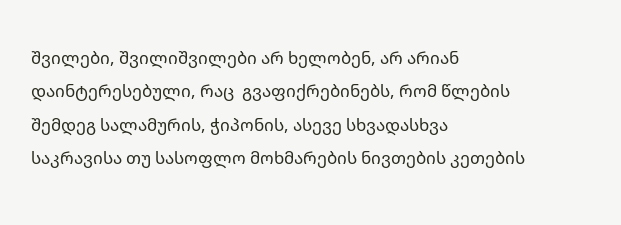შვილები, შვილიშვილები არ ხელობენ, არ არიან დაინტერესებული, რაც  გვაფიქრებინებს, რომ წლების შემდეგ სალამურის, ჭიპონის, ასევე სხვადასხვა საკრავისა თუ სასოფლო მოხმარების ნივთების კეთების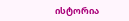ისტორია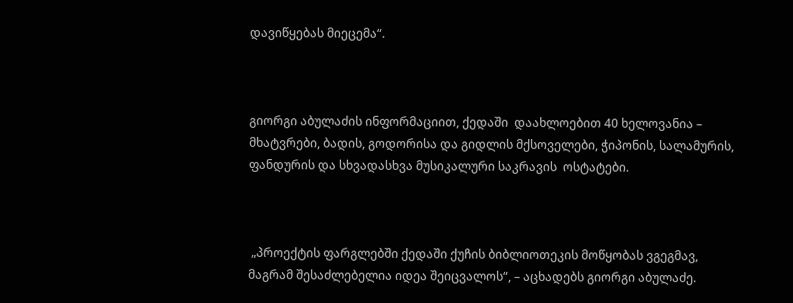დავიწყებას მიეცემა“.



გიორგი აბულაძის ინფორმაციით, ქედაში  დაახლოებით 40 ხელოვანია –  მხატვრები, ბადის, გოდორისა და გიდლის მქსოველები, ჭიპონის, სალამურის, ფანდურის და სხვადასხვა მუსიკალური საკრავის  ოსტატები.



 „პროექტის ფარგლებში ქედაში ქუჩის ბიბლიოთეკის მოწყობას ვგეგმავ, მაგრამ შესაძლებელია იდეა შეიცვალოს“, – აცხადებს გიორგი აბულაძე.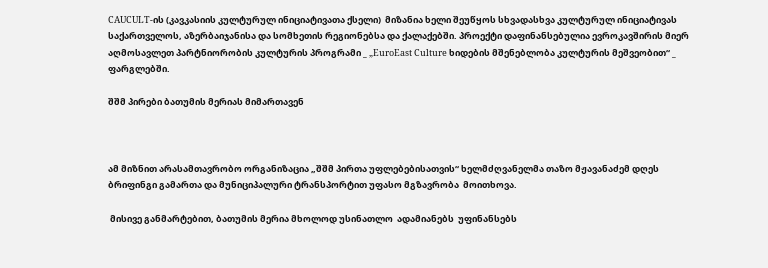CAUCULT-ის (კავკასიის კულტურულ ინიციატივათა ქსელი)  მიზანია ხელი შეუწყოს სხვადასხვა კულტურულ ინიციატივას საქართველოს, აზერბაიჯანისა და სომხეთის რეგიონებსა და ქალაქებში. პროექტი დაფინანსებულია ევროკავშირის მიერ აღმოსავლეთ პარტნიორობის კულტურის პროგრამი _ „EuroEast Culture ხიდების მშენებლობა კულტურის მეშვეობით“ _ ფარგლებში.

შშმ პირები ბათუმის მერიას მიმართავენ



ამ მიზნით არასამთავრობო ორგანიზაცია „შშმ პირთა უფლებებისათვის“ ხელმძღვანელმა თაზო მჟავანაძემ დღეს ბრიფინგი გამართა და მუნიციპალური ტრანსპორტით უფასო მგზავრობა  მოითხოვა.

 მისივე განმარტებით, ბათუმის მერია მხოლოდ უსინათლო  ადამიანებს  უფინანსებს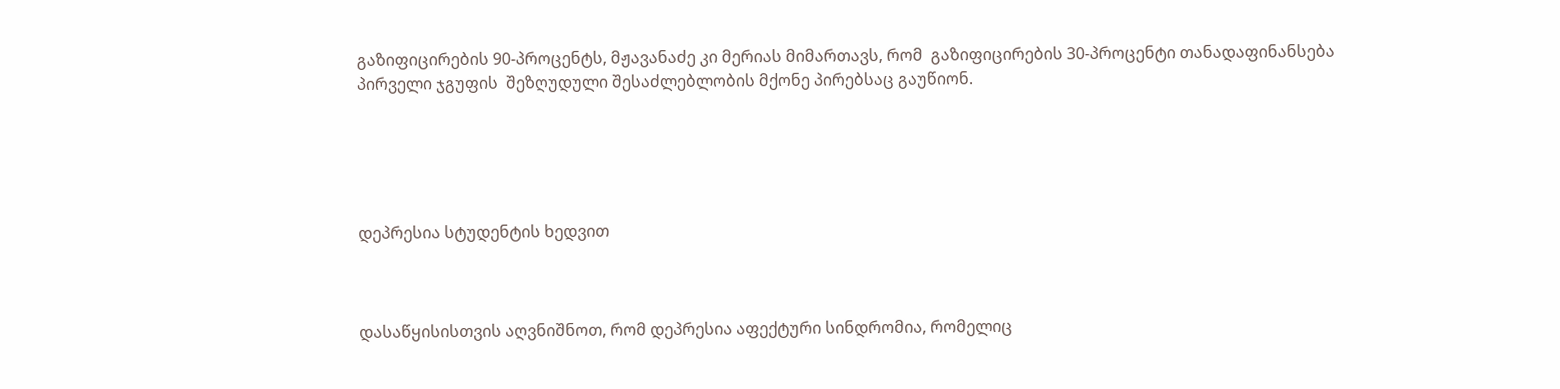გაზიფიცირების 90-პროცენტს, მჟავანაძე კი მერიას მიმართავს, რომ  გაზიფიცირების 30-პროცენტი თანადაფინანსება პირველი ჯგუფის  შეზღუდული შესაძლებლობის მქონე პირებსაც გაუწიონ.





დეპრესია სტუდენტის ხედვით



დასაწყისისთვის აღვნიშნოთ, რომ დეპრესია აფექტური სინდრომია, რომელიც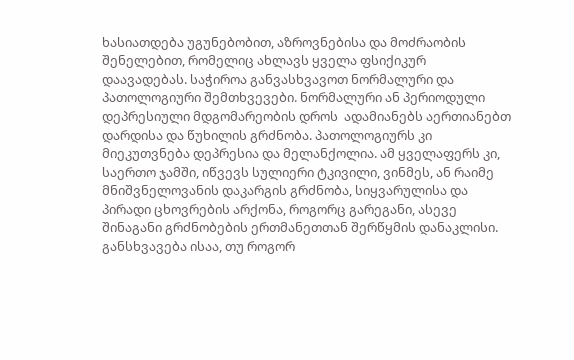ხასიათდება უგუნებობით, აზროვნებისა და მოძრაობის შენელებით, რომელიც ახლავს ყველა ფსიქიკურ დაავადებას. საჭიროა განვასხვავოთ ნორმალური და პათოლოგიური შემთხვევები. ნორმალური ან პერიოდული დეპრესიული მდგომარეობის დროს  ადამიანებს აერთიანებთ  დარდისა და წუხილის გრძნობა. პათოლოგიურს კი მიეკუთვნება დეპრესია და მელანქოლია. ამ ყველაფერს კი, საერთო ჯამში, იწვევს სულიერი ტკივილი, ვინმეს, ან რაიმე მნიშვნელოვანის დაკარგის გრძნობა, სიყვარულისა და პირადი ცხოვრების არქონა, როგორც გარეგანი, ასევე შინაგანი გრძნობების ერთმანეთთან შერწყმის დანაკლისი. განსხვავება ისაა, თუ როგორ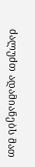ძალუძთ ადამიანებს მათ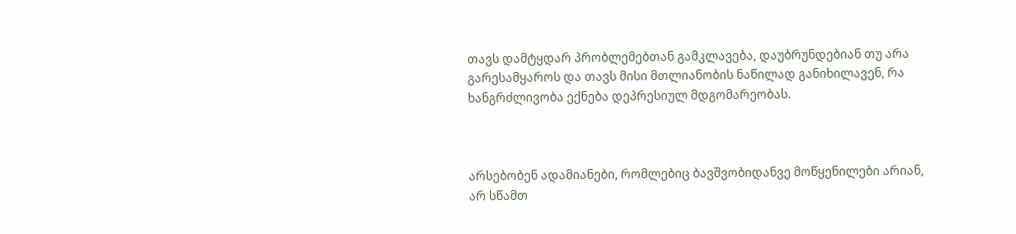თავს დამტყდარ პრობლემებთან გამკლავება, დაუბრუნდებიან თუ არა გარესამყაროს და თავს მისი მთლიანობის ნაწილად განიხილავენ, რა ხანგრძლივობა ექნება დეპრესიულ მდგომარეობას.



არსებობენ ადამიანები, რომლებიც ბავშვობიდანვე მოწყენილები არიან, არ სწამთ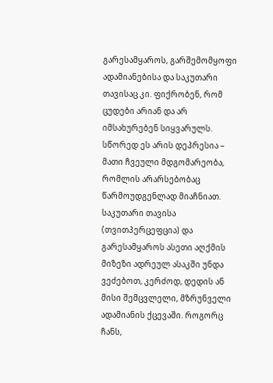გარესამყაროს, გარშემომყოფი ადამიანებისა და საკუთარი თავისაც კი. ფიქრობენ, რომ ცუდები არიან და არ იმსახურებენ სიყვარულს. სწორედ ეს არის დეპრესია – მათი ჩვეული მდგომარეობა, რომლის არარსებობაც წარმოუდგენლად მიაჩნიათ. საკუთარი თავისა (თვითპერცეფცია) და გარესამყაროს ასეთი აღქმის მიზეზი ადრეულ ასაკში უნდა ვეძებოთ, კერძოდ, დედის ან მისი შემცვლელი, მზრუნველი ადამიანის ქცევაში. როგორც ჩანს,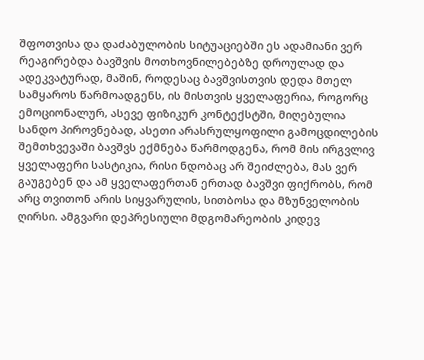შფოთვისა და დაძაბულობის სიტუაციებში ეს ადამიანი ვერ რეაგირებდა ბავშვის მოთხოვნილებებზე დროულად და ადეკვატურად, მაშინ, როდესაც ბავშვისთვის დედა მთელ სამყაროს წარმოადგენს, ის მისთვის ყველაფერია, როგორც ემოციონალურ, ასევე ფიზიკურ კონტექსტში, მიღებულია სანდო პიროვნებად, ასეთი არასრულყოფილი გამოცდილების შემთხვევაში ბავშვს ექმნება წარმოდგენა, რომ მის ირგვლივ ყველაფერი სასტიკია, რისი ნდობაც არ შეიძლება, მას ვერ გაუგებენ და ამ ყველაფერთან ერთად ბავშვი ფიქრობს, რომ არც თვითონ არის სიყვარულის, სითბოსა და მზუნველობის ღირსი. ამგვარი დეპრესიული მდგომარეობის კიდევ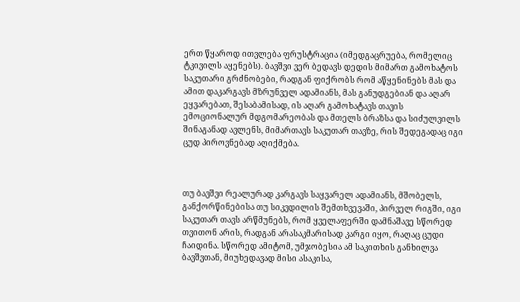ერთ წყაროდ ითვლება ფრუსტრაცია (იმედგაცრუება, რომელიც ტკივილს აყენებს). ბავშვი ვერ ბედავს დედის მიმართ გამოხატოს საკუთარი გრძნობები, რადგან ფიქრობს რომ აწყენინებს მას და ამით დაკარგავს მზრუნველ ადამიანს, მას განუდგებიან და აღარ ეყვარებათ, შესაბამისად, ის აღარ გამოხატავს თავის ემოციონალურ მდგომარეობას და მთელს ბრაზსა და სიძულვილს შინაგანად ავლენს, მიმართავს საკუთარ თავზე, რის შედეგადაც იგი ცუდ პიროვნებად აღიქმება.



თუ ბავშვი რეალურად კარგავს საყვარელ ადამიანს, მშობელს, განქორწინებისა თუ სიკვდილის შემთხვევაში, პირველ რიგში, იგი საკუთარ თავს არწმუნებს, რომ ყველაფერში დამნაშავე სწორედ თვითონ არის, რადგან არასაკმარისად კარგი იყო, რაღაც ცუდი ჩაიდინა. სწორედ ამიტომ, უმჯობესია ამ საკითხის განხილვა ბავშვთან, მიუხედავად მისი ასაკისა,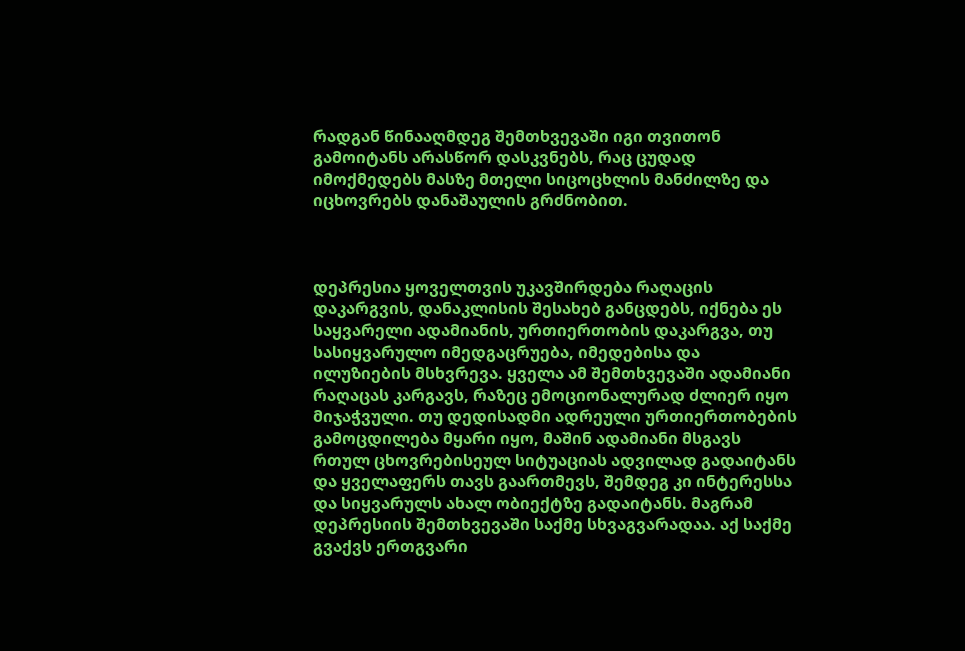რადგან წინააღმდეგ შემთხვევაში იგი თვითონ გამოიტანს არასწორ დასკვნებს, რაც ცუდად იმოქმედებს მასზე მთელი სიცოცხლის მანძილზე და იცხოვრებს დანაშაულის გრძნობით.



დეპრესია ყოველთვის უკავშირდება რაღაცის დაკარგვის, დანაკლისის შესახებ განცდებს, იქნება ეს საყვარელი ადამიანის, ურთიერთობის დაკარგვა, თუ სასიყვარულო იმედგაცრუება, იმედებისა და ილუზიების მსხვრევა. ყველა ამ შემთხვევაში ადამიანი რაღაცას კარგავს, რაზეც ემოციონალურად ძლიერ იყო მიჯაჭვული. თუ დედისადმი ადრეული ურთიერთობების გამოცდილება მყარი იყო, მაშინ ადამიანი მსგავს რთულ ცხოვრებისეულ სიტუაციას ადვილად გადაიტანს და ყველაფერს თავს გაართმევს, შემდეგ კი ინტერესსა და სიყვარულს ახალ ობიექტზე გადაიტანს. მაგრამ დეპრესიის შემთხვევაში საქმე სხვაგვარადაა. აქ საქმე გვაქვს ერთგვარი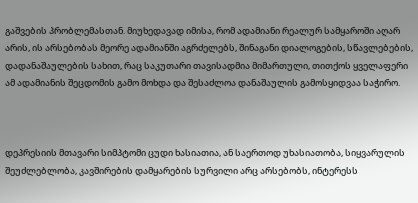გაშვების პრობლემასთან. მიუხედავად იმისა, რომ ადამიანი რეალურ სამყაროში აღარ არის, ის არსებობას მეორე ადამიანში აგრძელებს, შინაგანი დიალოგების, სწავლებების, დადანაშაულების სახით, რაც საკუთარი თავისადმია მიმართული, თითქოს ყველაფერი ამ ადამიანის შეცდომის გამო მოხდა და შესაძლოა დანაშაულის გამოსყიდვაა საჭირო.



დეპრესიის მთავარი სიმპტომი ცუდი ხასიათია, ან საერთოდ უხასიათობა, სიყვარულის შეუძლებლობა, კავშირების დამყარების სურვილი არც არსებობს, ინტერესს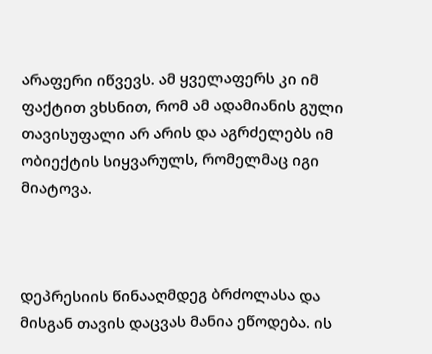არაფერი იწვევს. ამ ყველაფერს კი იმ ფაქტით ვხსნით, რომ ამ ადამიანის გული თავისუფალი არ არის და აგრძელებს იმ ობიექტის სიყვარულს, რომელმაც იგი მიატოვა.



დეპრესიის წინააღმდეგ ბრძოლასა და მისგან თავის დაცვას მანია ეწოდება. ის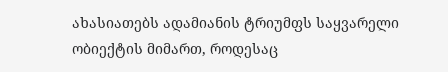ახასიათებს ადამიანის ტრიუმფს საყვარელი ობიექტის მიმართ, როდესაც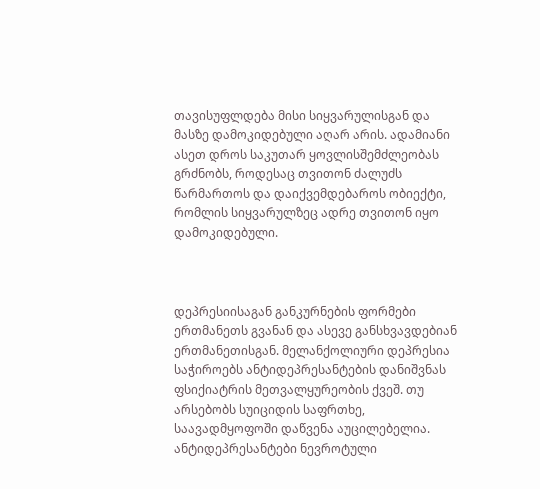თავისუფლდება მისი სიყვარულისგან და მასზე დამოკიდებული აღარ არის. ადამიანი ასეთ დროს საკუთარ ყოვლისშემძლეობას გრძნობს, როდესაც თვითონ ძალუძს წარმართოს და დაიქვემდებაროს ობიექტი, რომლის სიყვარულზეც ადრე თვითონ იყო დამოკიდებული.



დეპრესიისაგან განკურნების ფორმები ერთმანეთს გვანან და ასევე განსხვავდებიან ერთმანეთისგან. მელანქოლიური დეპრესია საჭიროებს ანტიდეპრესანტების დანიშვნას ფსიქიატრის მეთვალყურეობის ქვეშ. თუ არსებობს სუიციდის საფრთხე, საავადმყოფოში დაწვენა აუცილებელია. ანტიდეპრესანტები ნევროტული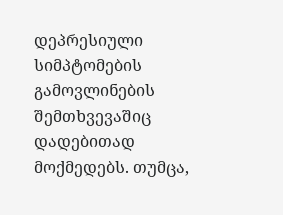დეპრესიული სიმპტომების გამოვლინების შემთხვევაშიც დადებითად მოქმედებს. თუმცა,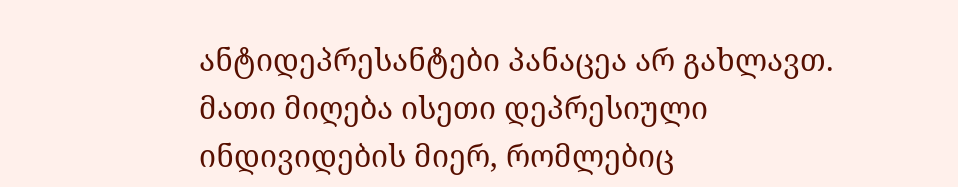ანტიდეპრესანტები პანაცეა არ გახლავთ. მათი მიღება ისეთი დეპრესიული ინდივიდების მიერ, რომლებიც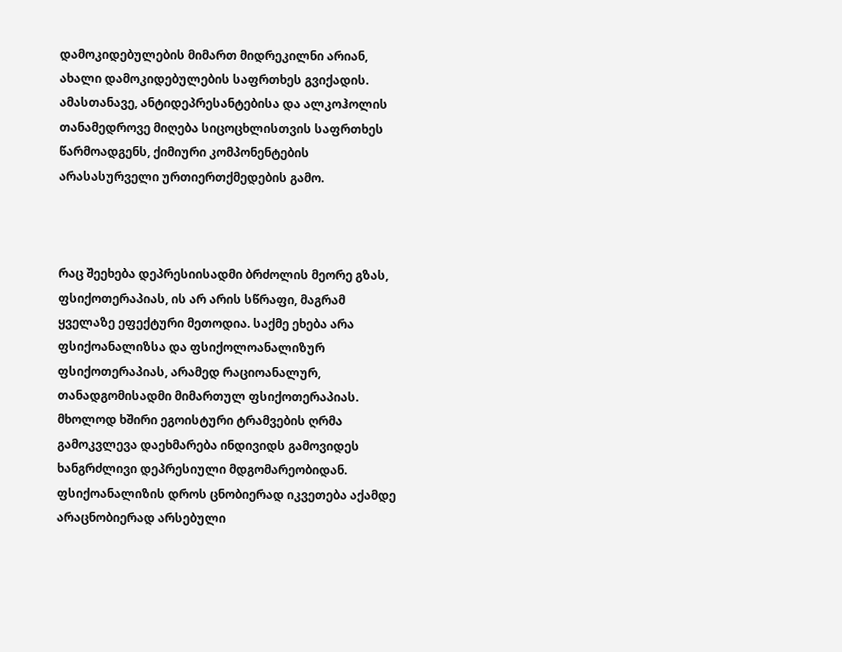დამოკიდებულების მიმართ მიდრეკილნი არიან, ახალი დამოკიდებულების საფრთხეს გვიქადის. ამასთანავე, ანტიდეპრესანტებისა და ალკოჰოლის თანამედროვე მიღება სიცოცხლისთვის საფრთხეს წარმოადგენს, ქიმიური კომპონენტების არასასურველი ურთიერთქმედების გამო.



რაც შეეხება დეპრესიისადმი ბრძოლის მეორე გზას, ფსიქოთერაპიას, ის არ არის სწრაფი, მაგრამ ყველაზე ეფექტური მეთოდია. საქმე ეხება არა ფსიქოანალიზსა და ფსიქოლოანალიზურ ფსიქოთერაპიას, არამედ რაციოანალურ, თანადგომისადმი მიმართულ ფსიქოთერაპიას. მხოლოდ ხშირი ეგოისტური ტრამვების ღრმა გამოკვლევა დაეხმარება ინდივიდს გამოვიდეს ხანგრძლივი დეპრესიული მდგომარეობიდან. ფსიქოანალიზის დროს ცნობიერად იკვეთება აქამდე არაცნობიერად არსებული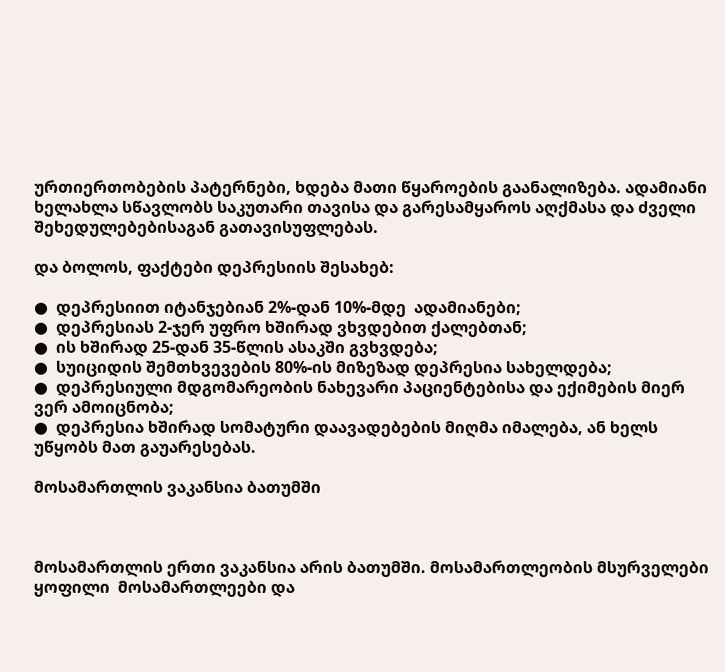ურთიერთობების პატერნები, ხდება მათი წყაროების გაანალიზება. ადამიანი ხელახლა სწავლობს საკუთარი თავისა და გარესამყაროს აღქმასა და ძველი შეხედულებებისაგან გათავისუფლებას.

და ბოლოს, ფაქტები დეპრესიის შესახებ:

●  დეპრესიით იტანჯებიან 2%-დან 10%-მდე  ადამიანები;
●  დეპრესიას 2-ჯერ უფრო ხშირად ვხვდებით ქალებთან;
●  ის ხშირად 25-დან 35-წლის ასაკში გვხვდება;
●  სუიციდის შემთხვევების 80%-ის მიზეზად დეპრესია სახელდება;
●  დეპრესიული მდგომარეობის ნახევარი პაციენტებისა და ექიმების მიერ ვერ ამოიცნობა;
●  დეპრესია ხშირად სომატური დაავადებების მიღმა იმალება, ან ხელს უწყობს მათ გაუარესებას.

მოსამართლის ვაკანსია ბათუმში



მოსამართლის ერთი ვაკანსია არის ბათუმში. მოსამართლეობის მსურველები  ყოფილი  მოსამართლეები და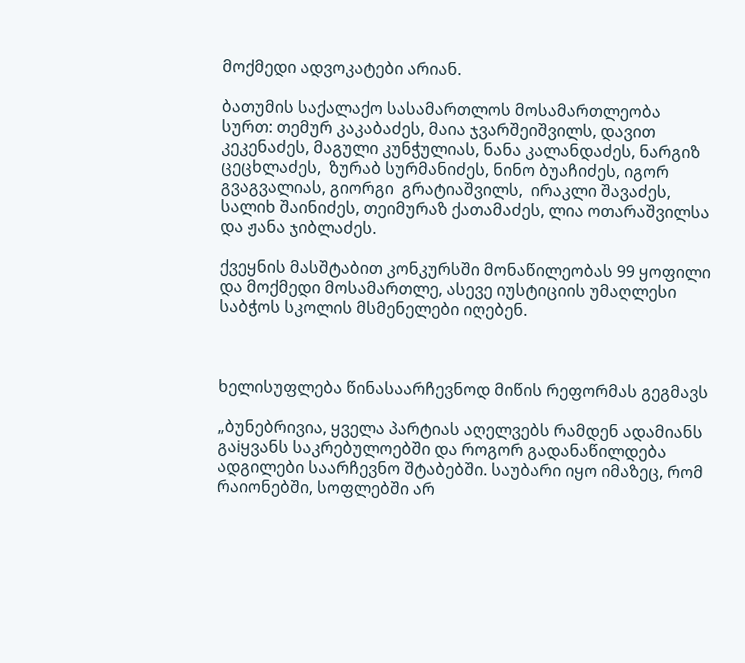მოქმედი ადვოკატები არიან.

ბათუმის საქალაქო სასამართლოს მოსამართლეობა სურთ: თემურ კაკაბაძეს, მაია ჯვარშეიშვილს, დავით კეკენაძეს, მაგული კუნჭულიას, ნანა კალანდაძეს, ნარგიზ ცეცხლაძეს,  ზურაბ სურმანიძეს, ნინო ბუაჩიძეს, იგორ გვაგვალიას, გიორგი  გრატიაშვილს,  ირაკლი შავაძეს, სალიხ შაინიძეს, თეიმურაზ ქათამაძეს, ლია ოთარაშვილსა და ჟანა ჯიბლაძეს.

ქვეყნის მასშტაბით კონკურსში მონაწილეობას 99 ყოფილი და მოქმედი მოსამართლე, ასევე იუსტიციის უმაღლესი საბჭოს სკოლის მსმენელები იღებენ.



ხელისუფლება წინასაარჩევნოდ მიწის რეფორმას გეგმავს

„ბუნებრივია, ყველა პარტიას აღელვებს რამდენ ადამიანს გაiყვანს საკრებულოებში და როგორ გადანაწილდება ადგილები საარჩევნო შტაბებში. საუბარი იყო იმაზეც, რომ რაიონებში, სოფლებში არ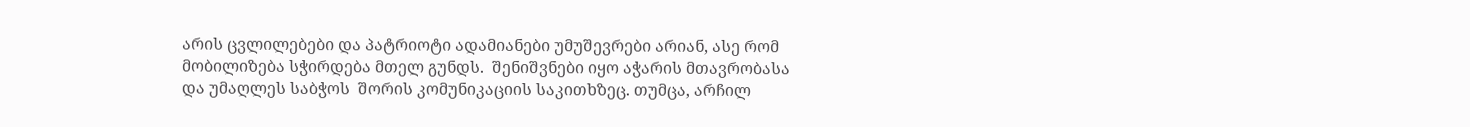არის ცვლილებები და პატრიოტი ადამიანები უმუშევრები არიან, ასე რომ  მობილიზება სჭირდება მთელ გუნდს.  შენიშვნები იყო აჭარის მთავრობასა და უმაღლეს საბჭოს  შორის კომუნიკაციის საკითხზეც. თუმცა, არჩილ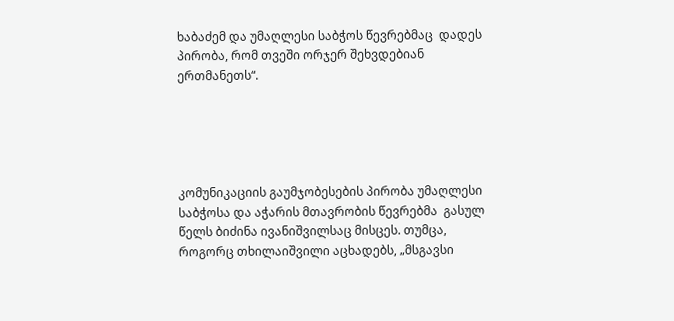ხაბაძემ და უმაღლესი საბჭოს წევრებმაც  დადეს პირობა, რომ თვეში ორჯერ შეხვდებიან ერთმანეთს“.





კომუნიკაციის გაუმჯობესების პირობა უმაღლესი საბჭოსა და აჭარის მთავრობის წევრებმა  გასულ წელს ბიძინა ივანიშვილსაც მისცეს. თუმცა, როგორც თხილაიშვილი აცხადებს, „მსგავსი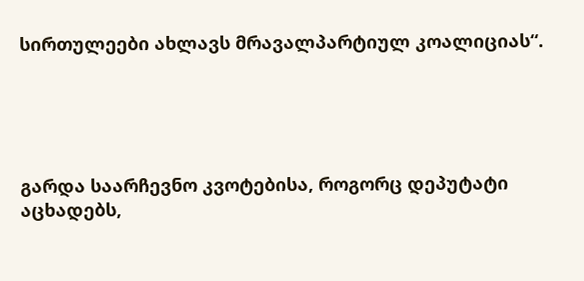სირთულეები ახლავს მრავალპარტიულ კოალიციას“.





გარდა საარჩევნო კვოტებისა, როგორც დეპუტატი აცხადებს,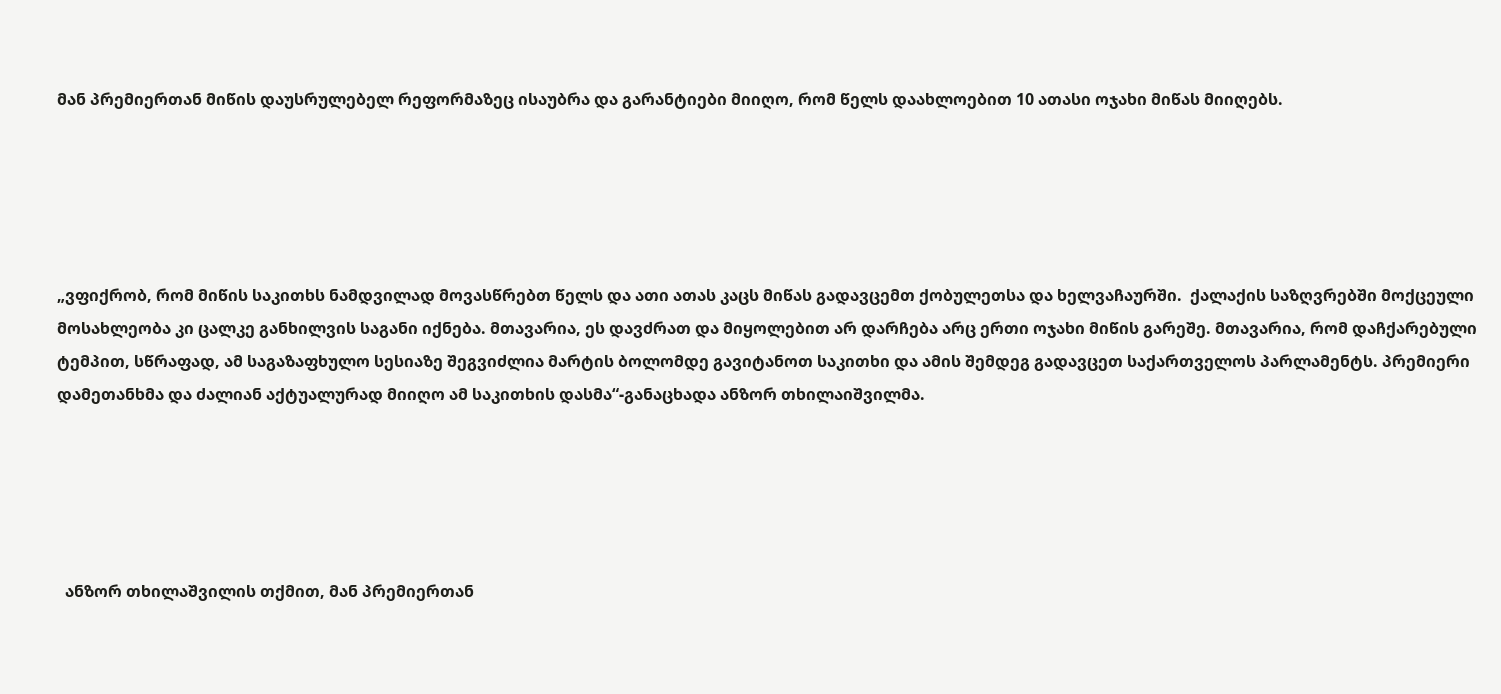მან პრემიერთან მიწის დაუსრულებელ რეფორმაზეც ისაუბრა და გარანტიები მიიღო, რომ წელს დაახლოებით 10 ათასი ოჯახი მიწას მიიღებს.





„ვფიქრობ, რომ მიწის საკითხს ნამდვილად მოვასწრებთ წელს და ათი ათას კაცს მიწას გადავცემთ ქობულეთსა და ხელვაჩაურში.  ქალაქის საზღვრებში მოქცეული მოსახლეობა კი ცალკე განხილვის საგანი იქნება. მთავარია, ეს დავძრათ და მიყოლებით არ დარჩება არც ერთი ოჯახი მიწის გარეშე. მთავარია, რომ დაჩქარებული ტემპით, სწრაფად, ამ საგაზაფხულო სესიაზე შეგვიძლია მარტის ბოლომდე გავიტანოთ საკითხი და ამის შემდეგ გადავცეთ საქართველოს პარლამენტს. პრემიერი დამეთანხმა და ძალიან აქტუალურად მიიღო ამ საკითხის დასმა“-განაცხადა ანზორ თხილაიშვილმა.





  ანზორ თხილაშვილის თქმით, მან პრემიერთან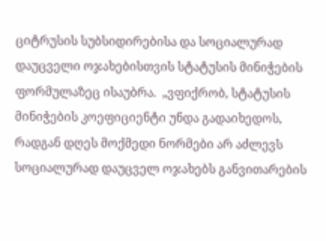ციტრუსის სუბსიდირებისა და სოციალურად დაუცველი ოჯახებისთვის სტატუსის მინიჭების ფორმულაზეც ისაუბრა.  „ვფიქრობ, სტატუსის მინიჭების კოეფიციენტი უნდა გადაიხედოს, რადგან დღეს მოქმედი ნორმები არ აძლევს სოციალურად დაუცველ ოჯახებს განვითარების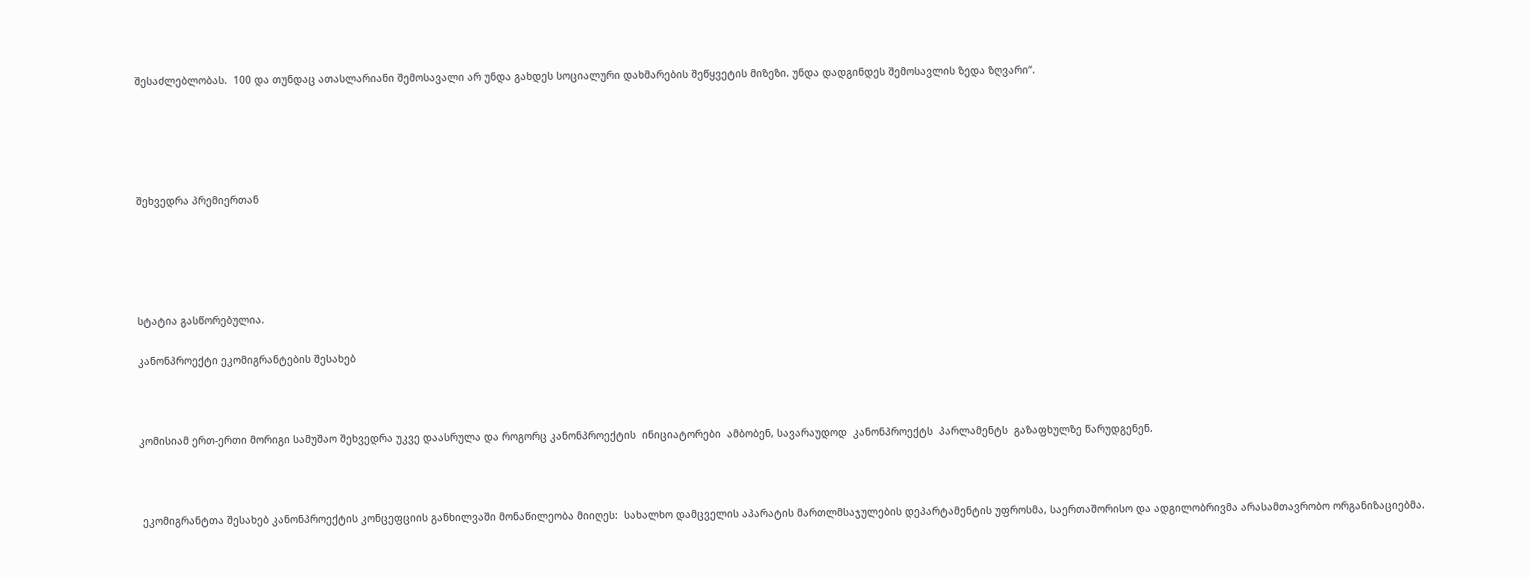შესაძლებლობას.  100 და თუნდაც ათასლარიანი შემოსავალი არ უნდა გახდეს სოციალური დახმარების შეწყვეტის მიზეზი. უნდა დადგინდეს შემოსავლის ზედა ზღვარი“.





შეხვედრა პრემიერთან





სტატია გასწორებულია.

კანონპროექტი ეკომიგრანტების შესახებ



კომისიამ ერთ-ერთი მორიგი სამუშაო შეხვედრა უკვე დაასრულა და როგორც კანონპროექტის  ინიციატორები  ამბობენ, სავარაუდოდ  კანონპროექტს  პარლამენტს  გაზაფხულზე წარუდგენენ.



 ეკომიგრანტთა შესახებ კანონპროექტის კონცეფციის განხილვაში მონაწილეობა მიიღეს:  სახალხო დამცველის აპარატის მართლმსაჯულების დეპარტამენტის უფროსმა, საერთაშორისო და ადგილობრივმა არასამთავრობო ორგანიზაციებმა.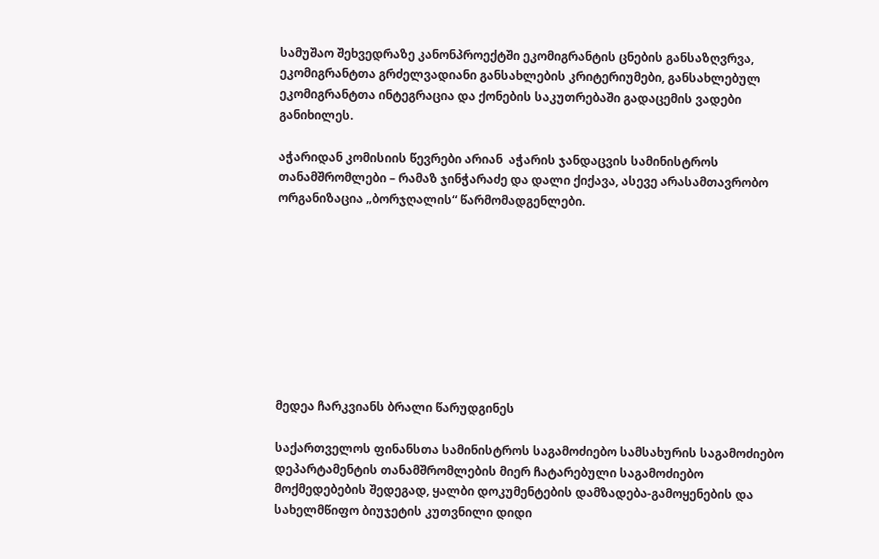სამუშაო შეხვედრაზე კანონპროექტში ეკომიგრანტის ცნების განსაზღვრვა, ეკომიგრანტთა გრძელვადიანი განსახლების კრიტერიუმები, განსახლებულ ეკომიგრანტთა ინტეგრაცია და ქონების საკუთრებაში გადაცემის ვადები განიხილეს.

აჭარიდან კომისიის წევრები არიან  აჭარის ჯანდაცვის სამინისტროს თანამშრომლები – რამაზ ჯინჭარაძე და დალი ქიქავა, ასევე არასამთავრობო ორგანიზაცია „ბორჯღალის“ წარმომადგენლები.









მედეა ჩარკვიანს ბრალი წარუდგინეს

საქართველოს ფინანსთა სამინისტროს საგამოძიებო სამსახურის საგამოძიებო დეპარტამენტის თანამშრომლების მიერ ჩატარებული საგამოძიებო მოქმედებების შედეგად, ყალბი დოკუმენტების დამზადება-გამოყენების და სახელმწიფო ბიუჯეტის კუთვნილი დიდი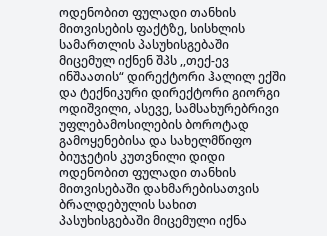ოდენობით ფულადი თანხის მითვისების ფაქტზე, სისხლის სამართლის პასუხისგებაში მიცემულ იქნენ შპს ,,თექ-ევ ინშაათის“ დირექტორი ჰალილ ექში და ტექნიკური დირექტორი გიორგი ოდიშვილი, ასევე, სამსახურებრივი უფლებამოსილების ბოროტად გამოყენებისა და სახელმწიფო ბიუჯეტის კუთვნილი დიდი ოდენობით ფულადი თანხის მითვისებაში დახმარებისათვის ბრალდებულის სახით პასუხისგებაში მიცემული იქნა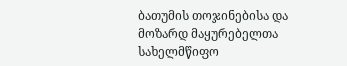ბათუმის თოჯინებისა და მოზარდ მაყურებელთა სახელმწიფო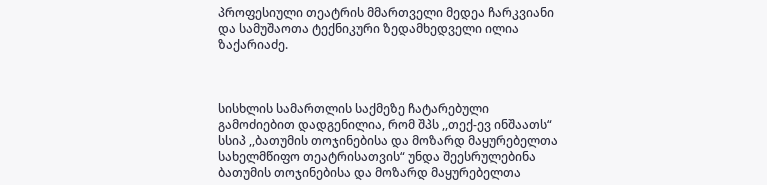პროფესიული თეატრის მმართველი მედეა ჩარკვიანი და სამუშაოთა ტექნიკური ზედამხედველი ილია ზაქარიაძე.



სისხლის სამართლის საქმეზე ჩატარებული გამოძიებით დადგენილია, რომ შპს ,,თექ-ევ ინშაათს“ სსიპ ,,ბათუმის თოჯინებისა და მოზარდ მაყურებელთა სახელმწიფო თეატრისათვის“ უნდა შეესრულებინა ბათუმის თოჯინებისა და მოზარდ მაყურებელთა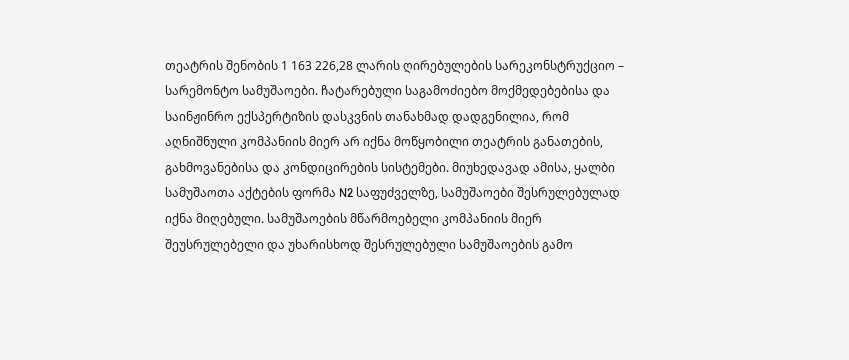თეატრის შენობის 1 163 226,28 ლარის ღირებულების სარეკონსტრუქციო – სარემონტო სამუშაოები. ჩატარებული საგამოძიებო მოქმედებებისა და საინჟინრო ექსპერტიზის დასკვნის თანახმად დადგენილია, რომ აღნიშნული კომპანიის მიერ არ იქნა მოწყობილი თეატრის განათების, გახმოვანებისა და კონდიცირების სისტემები. მიუხედავად ამისა, ყალბი სამუშაოთა აქტების ფორმა N2 საფუძველზე, სამუშაოები შესრულებულად იქნა მიღებული. სამუშაოების მწარმოებელი კომპანიის მიერ შეუსრულებელი და უხარისხოდ შესრულებული სამუშაოების გამო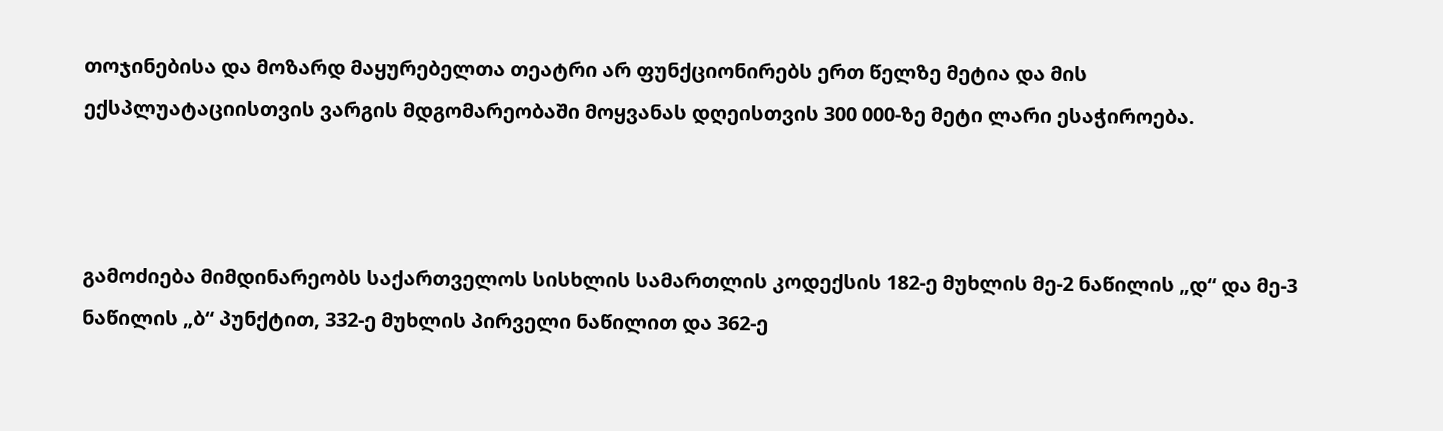თოჯინებისა და მოზარდ მაყურებელთა თეატრი არ ფუნქციონირებს ერთ წელზე მეტია და მის ექსპლუატაციისთვის ვარგის მდგომარეობაში მოყვანას დღეისთვის 300 000-ზე მეტი ლარი ესაჭიროება.



გამოძიება მიმდინარეობს საქართველოს სისხლის სამართლის კოდექსის 182-ე მუხლის მე-2 ნაწილის „დ“ და მე-3 ნაწილის „ბ“ პუნქტით, 332-ე მუხლის პირველი ნაწილით და 362-ე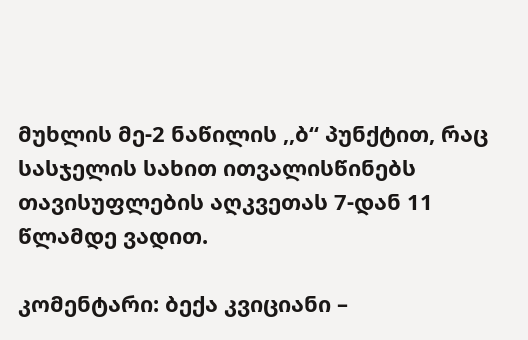მუხლის მე-2 ნაწილის ,,ბ“ პუნქტით, რაც სასჯელის სახით ითვალისწინებს თავისუფლების აღკვეთას 7-დან 11 წლამდე ვადით.

კომენტარი: ბექა კვიციანი –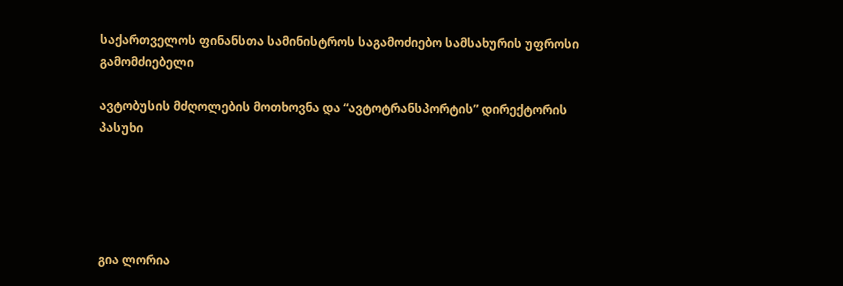საქართველოს ფინანსთა სამინისტროს საგამოძიებო სამსახურის უფროსი გამომძიებელი

ავტობუსის მძღოლების მოთხოვნა და “ავტოტრანსპორტის” დირექტორის პასუხი





გია ლორია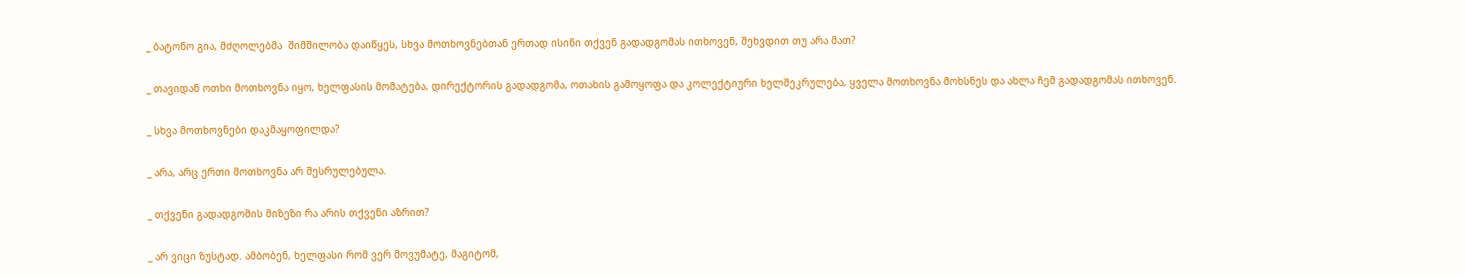_ ბატონო გია, მძღოლებმა  შიმშილობა დაიწყეს, სხვა მოთხოვნებთან ერთად ისინი თქვენ გადადგომას ითხოვენ, შეხვდით თუ არა მათ?

_ თავიდან ოთხი მოთხოვნა იყო, ხელფასის მომატება, დირექტორის გადადგომა, ოთახის გამოყოფა და კოლექტიური ხელშეკრულება, ყველა მოთხოვნა მოხსნეს და ახლა ჩემ გადადგომას ითხოვენ.

_ სხვა მოთხოვნები დაკმაყოფილდა?

_ არა, არც ერთი მოთხოვნა არ შესრულებულა.

_ თქვენი გადადგომის მიზეზი რა არის თქვენი აზრით?

_ არ ვიცი ზუსტად. ამბობენ, ხელფასი რომ ვერ მოვუმატე, მაგიტომ,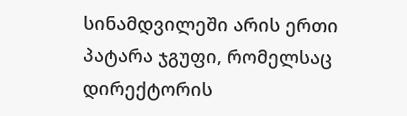სინამდვილეში არის ერთი პატარა ჯგუფი, რომელსაც დირექტორის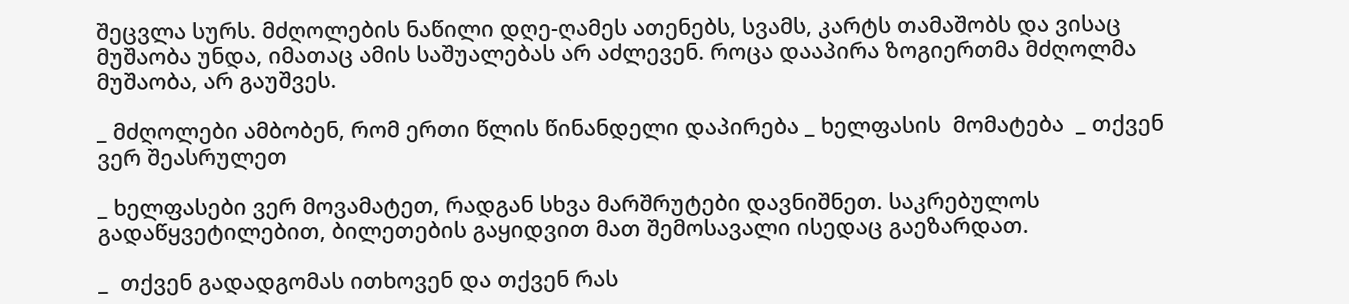შეცვლა სურს. მძღოლების ნაწილი დღე-ღამეს ათენებს, სვამს, კარტს თამაშობს და ვისაც მუშაობა უნდა, იმათაც ამის საშუალებას არ აძლევენ. როცა დააპირა ზოგიერთმა მძღოლმა მუშაობა, არ გაუშვეს.

_ მძღოლები ამბობენ, რომ ერთი წლის წინანდელი დაპირება _ ხელფასის  მომატება  _ თქვენ ვერ შეასრულეთ

_ ხელფასები ვერ მოვამატეთ, რადგან სხვა მარშრუტები დავნიშნეთ. საკრებულოს გადაწყვეტილებით, ბილეთების გაყიდვით მათ შემოსავალი ისედაც გაეზარდათ.

_  თქვენ გადადგომას ითხოვენ და თქვენ რას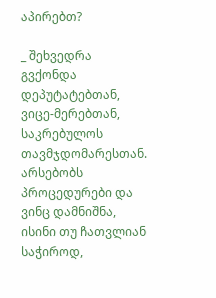აპირებთ?

_ შეხვედრა გვქონდა დეპუტატებთან, ვიცე-მერებთან, საკრებულოს თავმჯდომარესთან. არსებობს პროცედურები და ვინც დამნიშნა, ისინი თუ ჩათვლიან საჭიროდ,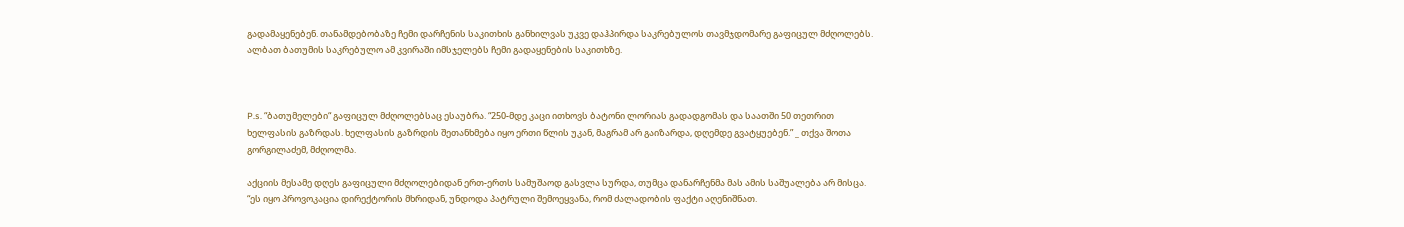გადამაყენებენ. თანამდებობაზე ჩემი დარჩენის საკითხის განხილვას უკვე დაჰპირდა საკრებულოს თავმჯდომარე გაფიცულ მძღოლებს. ალბათ ბათუმის საკრებულო ამ კვირაში იმსჯელებს ჩემი გადაყენების საკითხზე.



P.s. “ბათუმელები“ გაფიცულ მძღოლებსაც ესაუბრა. “250-მდე კაცი ითხოვს ბატონი ლორიას გადადგომას და საათში 50 თეთრით ხელფასის გაზრდას. ხელფასის გაზრდის შეთანხმება იყო ერთი წლის უკან, მაგრამ არ გაიზარდა, დღემდე გვატყუებენ.” _ თქვა შოთა გორგილაძემ, მძღოლმა.

აქციის მესამე დღეს გაფიცული მძღოლებიდან ერთ-ერთს სამუშაოდ გასვლა სურდა, თუმცა დანარჩენმა მას ამის საშუალება არ მისცა. “ეს იყო პროვოკაცია დირექტორის მხრიდან, უნდოდა პატრული შემოეყვანა, რომ ძალადობის ფაქტი აღენიშნათ.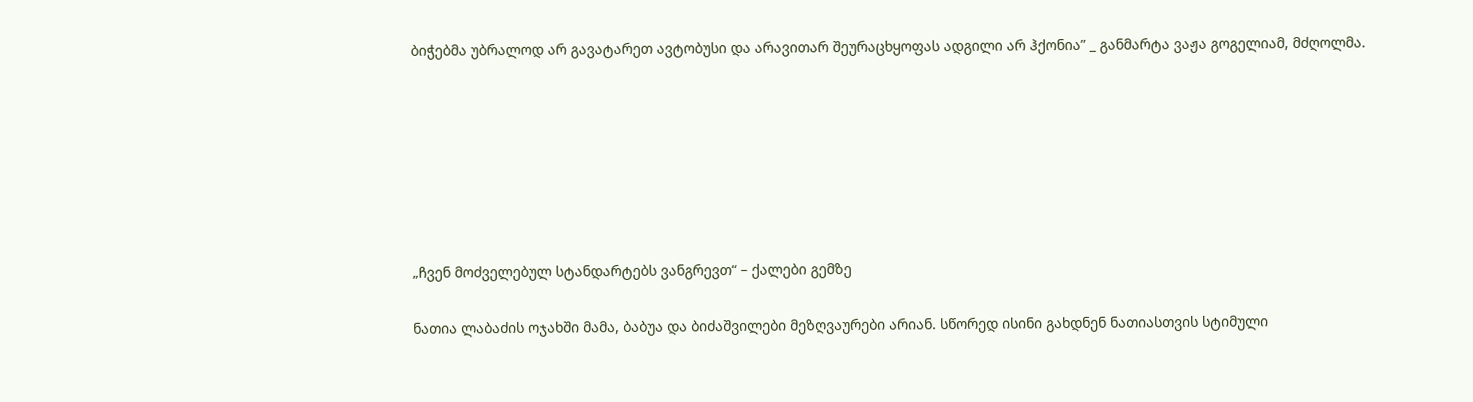ბიჭებმა უბრალოდ არ გავატარეთ ავტობუსი და არავითარ შეურაცხყოფას ადგილი არ ჰქონია” _ განმარტა ვაჟა გოგელიამ, მძღოლმა.







„ჩვენ მოძველებულ სტანდარტებს ვანგრევთ“ – ქალები გემზე

ნათია ლაბაძის ოჯახში მამა, ბაბუა და ბიძაშვილები მეზღვაურები არიან. სწორედ ისინი გახდნენ ნათიასთვის სტიმული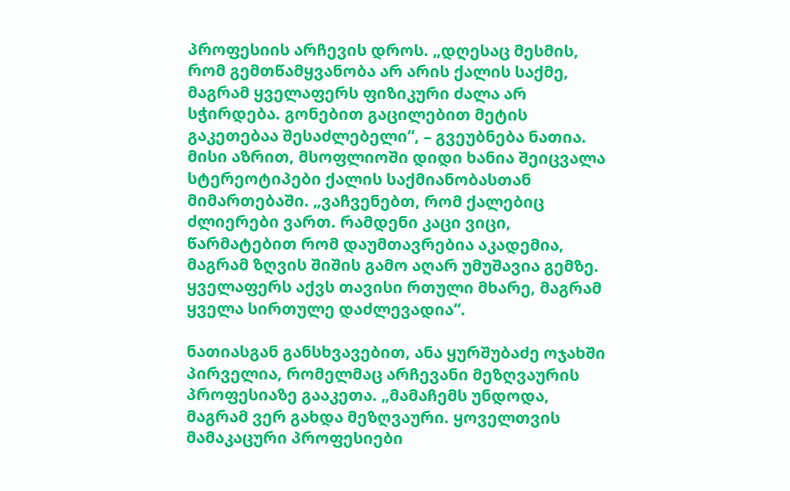პროფესიის არჩევის დროს. „დღესაც მესმის, რომ გემთწამყვანობა არ არის ქალის საქმე, მაგრამ ყველაფერს ფიზიკური ძალა არ სჭირდება. გონებით გაცილებით მეტის გაკეთებაა შესაძლებელი“, – გვეუბნება ნათია. მისი აზრით, მსოფლიოში დიდი ხანია შეიცვალა სტერეოტიპები ქალის საქმიანობასთან მიმართებაში. „ვაჩვენებთ, რომ ქალებიც ძლიერები ვართ. რამდენი კაცი ვიცი, წარმატებით რომ დაუმთავრებია აკადემია, მაგრამ ზღვის შიშის გამო აღარ უმუშავია გემზე. ყველაფერს აქვს თავისი რთული მხარე, მაგრამ ყველა სირთულე დაძლევადია“.

ნათიასგან განსხვავებით, ანა ყურშუბაძე ოჯახში პირველია, რომელმაც არჩევანი მეზღვაურის პროფესიაზე გააკეთა. „მამაჩემს უნდოდა, მაგრამ ვერ გახდა მეზღვაური. ყოველთვის მამაკაცური პროფესიები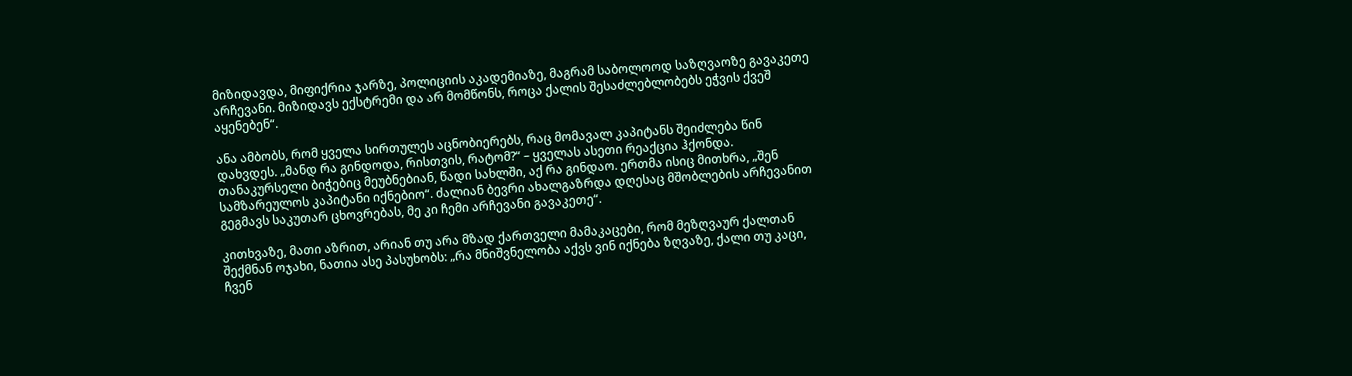მიზიდავდა, მიფიქრია ჯარზე, პოლიციის აკადემიაზე, მაგრამ საბოლოოდ საზღვაოზე გავაკეთე არჩევანი. მიზიდავს ექსტრემი და არ მომწონს, როცა ქალის შესაძლებლობებს ეჭვის ქვეშ აყენებენ“.

ანა ამბობს, რომ ყველა სირთულეს აცნობიერებს, რაც მომავალ კაპიტანს შეიძლება წინ დახვდეს. „მანდ რა გინდოდა, რისთვის, რატომ?“ – ყველას ასეთი რეაქცია ჰქონდა. თანაკურსელი ბიჭებიც მეუბნებიან, წადი სახლში, აქ რა გინდაო. ერთმა ისიც მითხრა, „შენ სამზარეულოს კაპიტანი იქნებიო“. ძალიან ბევრი ახალგაზრდა დღესაც მშობლების არჩევანით გეგმავს საკუთარ ცხოვრებას, მე კი ჩემი არჩევანი გავაკეთე“.

კითხვაზე, მათი აზრით, არიან თუ არა მზად ქართველი მამაკაცები, რომ მეზღვაურ ქალთან შექმნან ოჯახი, ნათია ასე პასუხობს: „რა მნიშვნელობა აქვს ვინ იქნება ზღვაზე, ქალი თუ კაცი, ჩვენ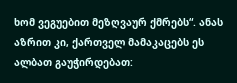ხომ ვეგუებით მეზღვაურ ქმრებს“. ანას აზრით კი, ქართველ მამაკაცებს ეს ალბათ გაუჭირდებათ: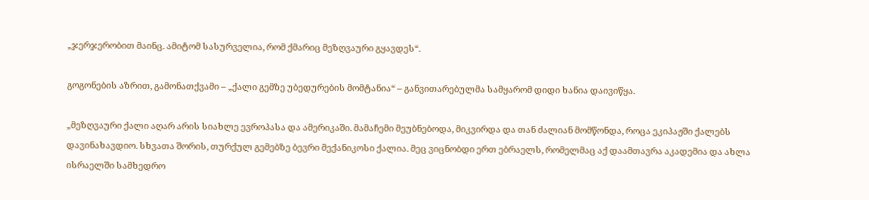„ჯერჯერობით მაინც. ამიტომ სასურველია, რომ ქმარიც მეზღვაური გყავდეს“.

გოგონების აზრით, გამონათქვამი – „ქალი გემზე უბედურების მომტანია“ – განვითარებულმა სამყარომ დიდი ხანია დაივიწყა.

„მეზღვაური ქალი აღარ არის სიახლე ევროპასა და ამერიკაში. მამაჩემი მეუბნებოდა, მიკვირდა და თან ძალიან მომწონდა, როცა ეკიპაჟში ქალებს დავინახავდიო. სხვათა შორის, თურქულ გემებზე ბევრი მექანიკოსი ქალია. მეც ვიცნობდი ერთ ებრაელს, რომელმაც აქ დაამთავრა აკადემია და ახლა ისრაელში სამხედრო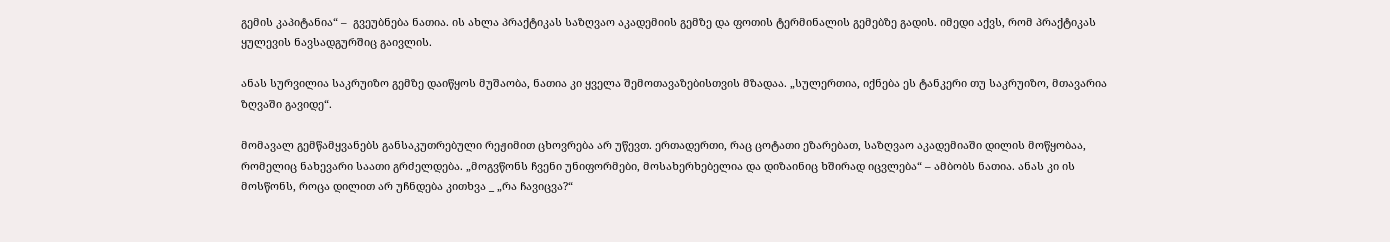გემის კაპიტანია“ –  გვეუბნება ნათია. ის ახლა პრაქტიკას საზღვაო აკადემიის გემზე და ფოთის ტერმინალის გემებზე გადის. იმედი აქვს, რომ პრაქტიკას ყულევის ნავსადგურშიც გაივლის.

ანას სურვილია საკრუიზო გემზე დაიწყოს მუშაობა, ნათია კი ყველა შემოთავაზებისთვის მზადაა. „სულერთია, იქნება ეს ტანკერი თუ საკრუიზო, მთავარია ზღვაში გავიდე“.

მომავალ გემწამყვანებს განსაკუთრებული რეჟიმით ცხოვრება არ უწევთ. ერთადერთი, რაც ცოტათი ეზარებათ, საზღვაო აკადემიაში დილის მოწყობაა, რომელიც ნახევარი საათი გრძელდება. „მოგვწონს ჩვენი უნიფორმები, მოსახერხებელია და დიზაინიც ხშირად იცვლება“ – ამბობს ნათია. ანას კი ის მოსწონს, როცა დილით არ უჩნდება კითხვა _ „რა ჩავიცვა?“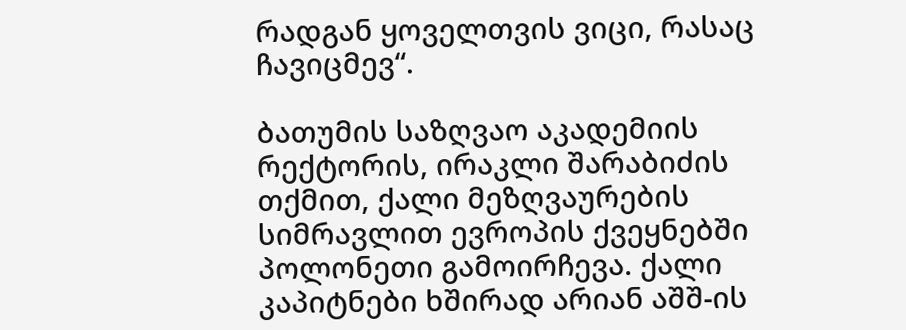რადგან ყოველთვის ვიცი, რასაც ჩავიცმევ“.

ბათუმის საზღვაო აკადემიის რექტორის, ირაკლი შარაბიძის თქმით, ქალი მეზღვაურების სიმრავლით ევროპის ქვეყნებში პოლონეთი გამოირჩევა. ქალი კაპიტნები ხშირად არიან აშშ-ის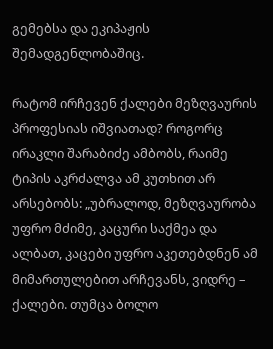გემებსა და ეკიპაჟის შემადგენლობაშიც.

რატომ ირჩევენ ქალები მეზღვაურის პროფესიას იშვიათად? როგორც ირაკლი შარაბიძე ამბობს, რაიმე ტიპის აკრძალვა ამ კუთხით არ არსებობს: „უბრალოდ, მეზღვაურობა უფრო მძიმე, კაცური საქმეა და ალბათ, კაცები უფრო აკეთებდნენ ამ მიმართულებით არჩევანს, ვიდრე –  ქალები. თუმცა ბოლო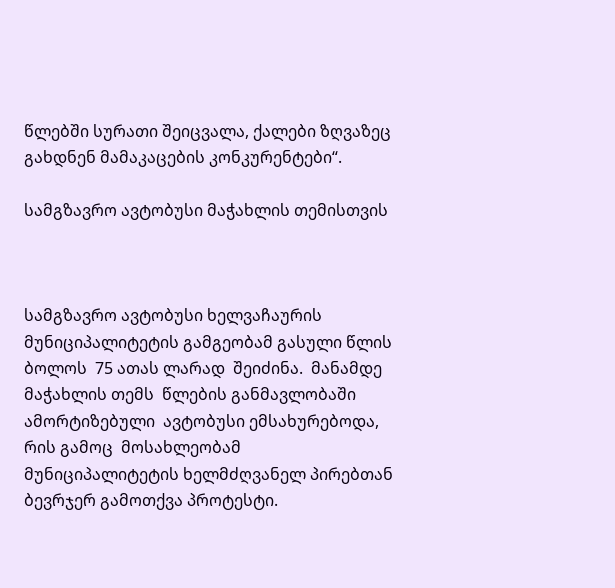წლებში სურათი შეიცვალა, ქალები ზღვაზეც გახდნენ მამაკაცების კონკურენტები“.

სამგზავრო ავტობუსი მაჭახლის თემისთვის



სამგზავრო ავტობუსი ხელვაჩაურის მუნიციპალიტეტის გამგეობამ გასული წლის ბოლოს  75 ათას ლარად  შეიძინა.  მანამდე მაჭახლის თემს  წლების განმავლობაში ამორტიზებული  ავტობუსი ემსახურებოდა, რის გამოც  მოსახლეობამ მუნიციპალიტეტის ხელმძღვანელ პირებთან ბევრჯერ გამოთქვა პროტესტი.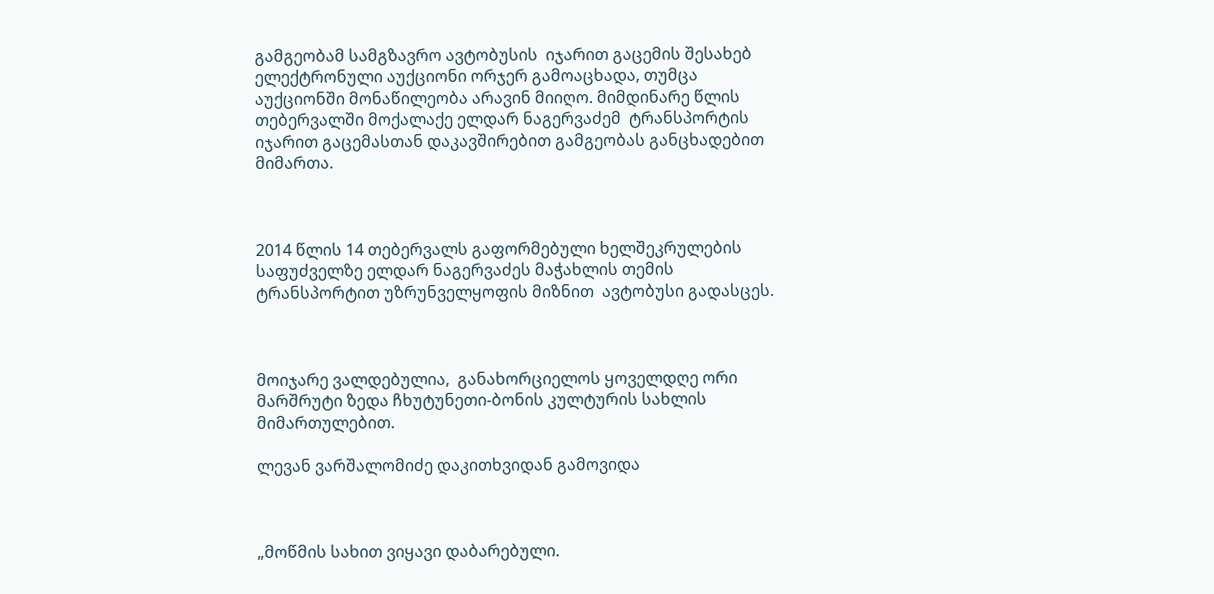გამგეობამ სამგზავრო ავტობუსის  იჯარით გაცემის შესახებ ელექტრონული აუქციონი ორჯერ გამოაცხადა, თუმცა აუქციონში მონაწილეობა არავინ მიიღო. მიმდინარე წლის თებერვალში მოქალაქე ელდარ ნაგერვაძემ  ტრანსპორტის იჯარით გაცემასთან დაკავშირებით გამგეობას განცხადებით მიმართა.



2014 წლის 14 თებერვალს გაფორმებული ხელშეკრულების საფუძველზე ელდარ ნაგერვაძეს მაჭახლის თემის ტრანსპორტით უზრუნველყოფის მიზნით  ავტობუსი გადასცეს.



მოიჯარე ვალდებულია,  განახორციელოს ყოველდღე ორი მარშრუტი ზედა ჩხუტუნეთი-ბონის კულტურის სახლის მიმართულებით.

ლევან ვარშალომიძე დაკითხვიდან გამოვიდა



„მოწმის სახით ვიყავი დაბარებული.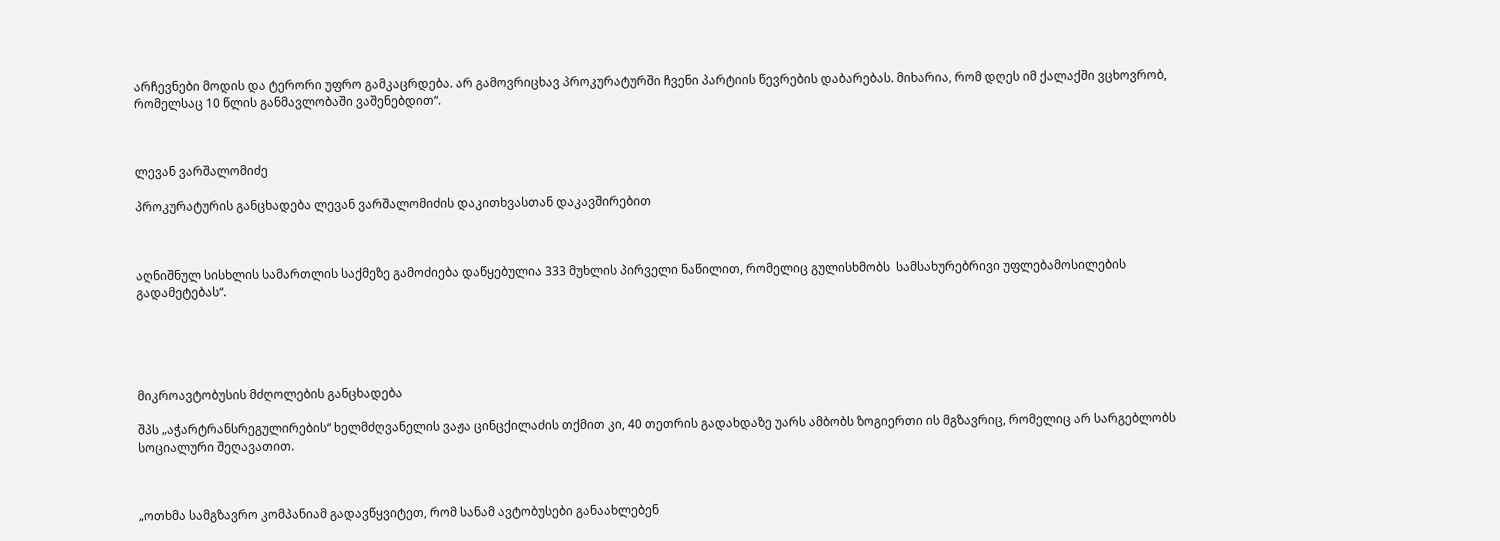არჩევნები მოდის და ტერორი უფრო გამკაცრდება. არ გამოვრიცხავ პროკურატურში ჩვენი პარტიის წევრების დაბარებას. მიხარია, რომ დღეს იმ ქალაქში ვცხოვრობ, რომელსაც 10 წლის განმავლობაში ვაშენებდით“.



ლევან ვარშალომიძე

პროკურატურის განცხადება ლევან ვარშალომიძის დაკითხვასთან დაკავშირებით



აღნიშნულ სისხლის სამართლის საქმეზე გამოძიება დაწყებულია 333 მუხლის პირველი ნაწილით, რომელიც გულისხმობს  სამსახურებრივი უფლებამოსილების გადამეტებას“.





მიკროავტობუსის მძღოლების განცხადება

შპს „აჭარტრანსრეგულირების“ ხელმძღვანელის ვაჟა ცინცქილაძის თქმით კი, 40 თეთრის გადახდაზე უარს ამბობს ზოგიერთი ის მგზავრიც, რომელიც არ სარგებლობს სოციალური შეღავათით.



„ოთხმა სამგზავრო კომპანიამ გადავწყვიტეთ, რომ სანამ ავტობუსები განაახლებენ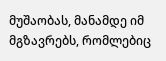მუშაობას, მანამდე იმ მგზავრებს, რომლებიც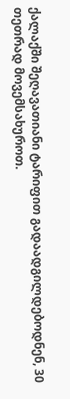ქალაქში შეღავათიანი ტარიფით გადაადგილდებოდნენ, 30 თეთრად მოვემსახუროთ.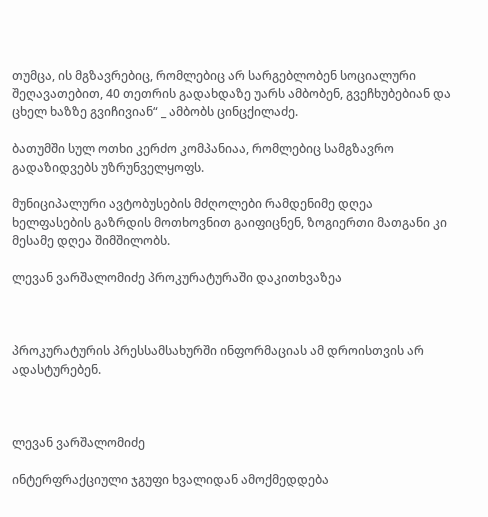თუმცა, ის მგზავრებიც, რომლებიც არ სარგებლობენ სოციალური შეღავათებით, 40 თეთრის გადახდაზე უარს ამბობენ, გვეჩხუბებიან და ცხელ ხაზზე გვიჩივიან“ _ ამბობს ცინცქილაძე.

ბათუმში სულ ოთხი კერძო კომპანიაა, რომლებიც სამგზავრო გადაზიდვებს უზრუნველყოფს.

მუნიციპალური ავტობუსების მძღოლები რამდენიმე დღეა ხელფასების გაზრდის მოთხოვნით გაიფიცნენ, ზოგიერთი მათგანი კი მესამე დღეა შიმშილობს.

ლევან ვარშალომიძე პროკურატურაში დაკითხვაზეა



პროკურატურის პრესსამსახურში ინფორმაციას ამ დროისთვის არ ადასტურებენ.



ლევან ვარშალომიძე

ინტერფრაქციული ჯგუფი ხვალიდან ამოქმედდება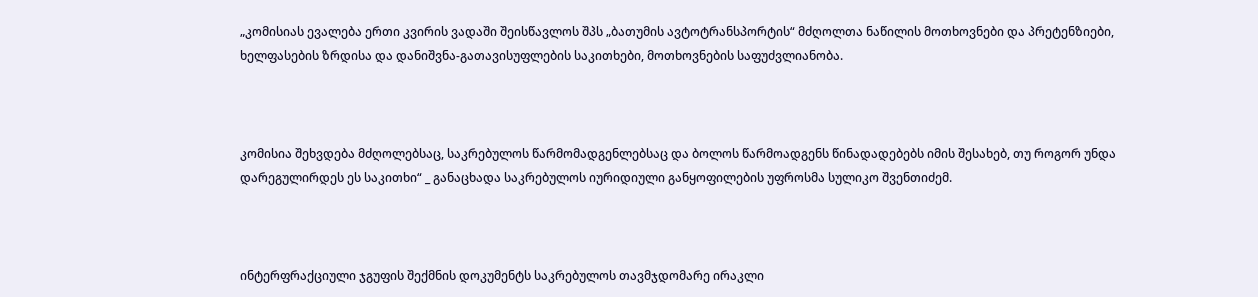„კომისიას ევალება ერთი კვირის ვადაში შეისწავლოს შპს „ბათუმის ავტოტრანსპორტის“ მძღოლთა ნაწილის მოთხოვნები და პრეტენზიები, ხელფასების ზრდისა და დანიშვნა-გათავისუფლების საკითხები, მოთხოვნების საფუძვლიანობა.



კომისია შეხვდება მძღოლებსაც, საკრებულოს წარმომადგენლებსაც და ბოლოს წარმოადგენს წინადადებებს იმის შესახებ, თუ როგორ უნდა დარეგულირდეს ეს საკითხი“ _ განაცხადა საკრებულოს იურიდიული განყოფილების უფროსმა სულიკო შვენთიძემ.



ინტერფრაქციული ჯგუფის შექმნის დოკუმენტს საკრებულოს თავმჯდომარე ირაკლი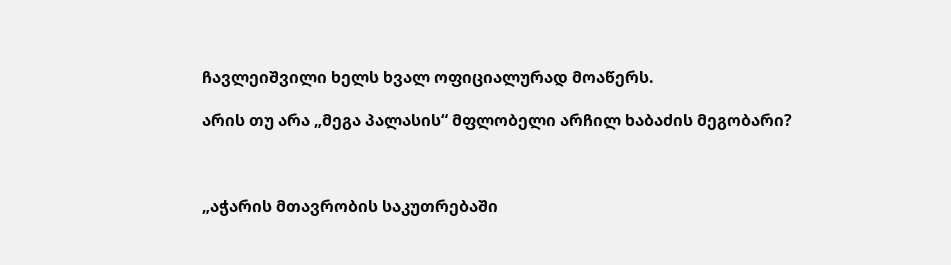ჩავლეიშვილი ხელს ხვალ ოფიციალურად მოაწერს.

არის თუ არა „მეგა პალასის“ მფლობელი არჩილ ხაბაძის მეგობარი?



„აჭარის მთავრობის საკუთრებაში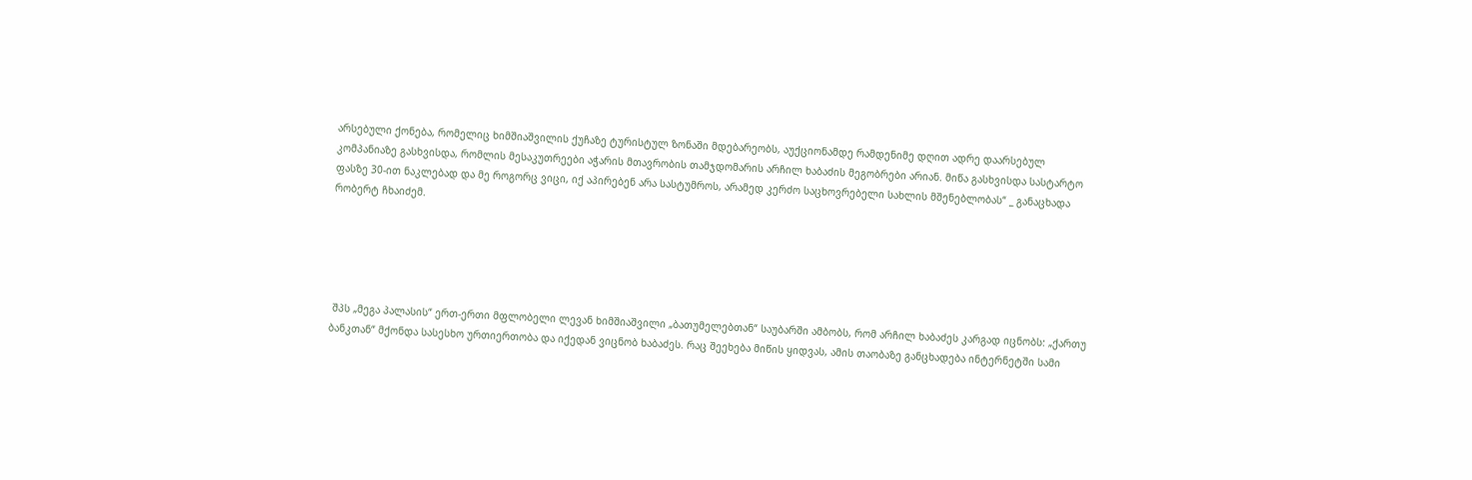არსებული ქონება, რომელიც ხიმშიაშვილის ქუჩაზე ტურისტულ ზონაში მდებარეობს, აუქციონამდე რამდენიმე დღით ადრე დაარსებულ კომპანიაზე გასხვისდა, რომლის მესაკუთრეები აჭარის მთავრობის თამჯდომარის არჩილ ხაბაძის მეგობრები არიან. მიწა გასხვისდა სასტარტო ფასზე 30-ით ნაკლებად და მე როგორც ვიცი, იქ აპირებენ არა სასტუმროს, არამედ კერძო საცხოვრებელი სახლის მშენებლობას“ _ განაცხადა რობერტ ჩხაიძემ.





 შპს „მეგა პალასის“ ერთ-ერთი მფლობელი ლევან ხიმშიაშვილი „ბათუმელებთან“ საუბარში ამბობს, რომ არჩილ ხაბაძეს კარგად იცნობს: „ქართუ ბანკთან“ მქონდა სასესხო ურთიერთობა და იქედან ვიცნობ ხაბაძეს. რაც შეეხება მიწის ყიდვას, ამის თაობაზე განცხადება ინტერნეტში სამი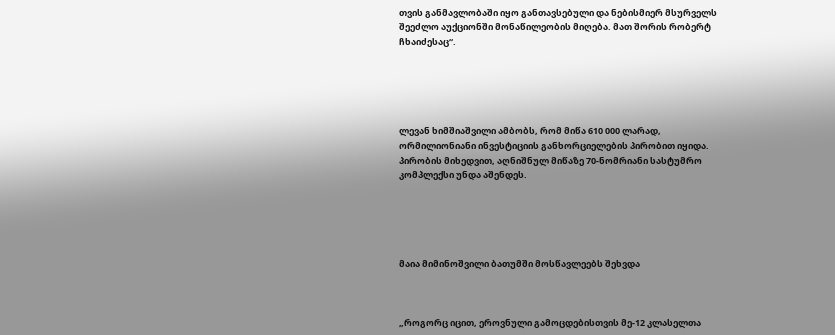თვის განმავლობაში იყო განთავსებული და ნებისმიერ მსურველს შეეძლო აუქციონში მონაწილეობის მიღება. მათ შორის რობერტ ჩხაიძესაც“.





ლევან ხიმშიაშვილი ამბობს, რომ მიწა 610 000 ლარად, ორმილიონიანი ინვესტიციის განხორციელების პირობით იყიდა. პირობის მიხედვით, აღნიშნულ მიწაზე 70-ნომრიანი სასტუმრო კომპლექსი უნდა აშენდეს.





მაია მიმინოშვილი ბათუმში მოსწავლეებს შეხვდა



„როგორც იცით, ეროვნული გამოცდებისთვის მე-12 კლასელთა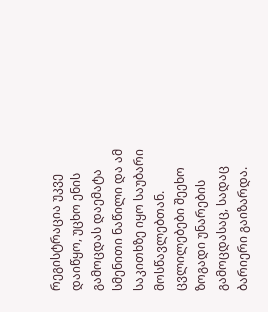რეგისტრაცია უკვე დაიწყო, უცხო ენის გამოცდას დაემატა სმენითი ნაწილი და ამ საკითხზე იყო საუბარი მოსწავლებთან. ცვლილებები შეეხო  ზოგადი უნარების გამოცდასაც, სადაც  ბარიერი გაიზარდა.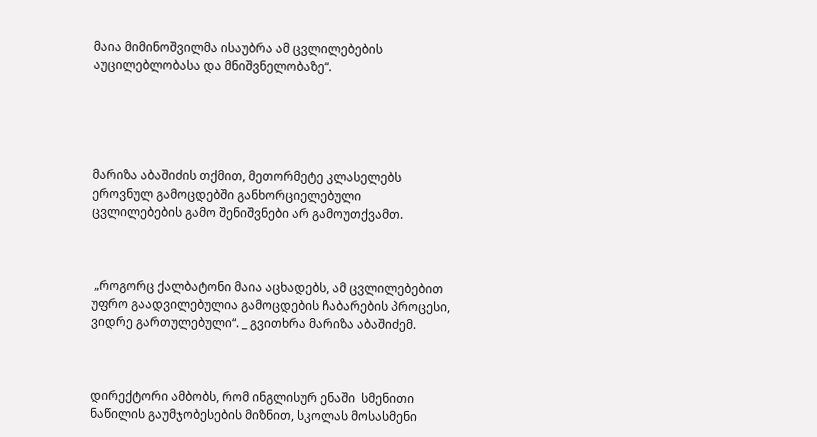მაია მიმინოშვილმა ისაუბრა ამ ცვლილებების აუცილებლობასა და მნიშვნელობაზე“.





მარიზა აბაშიძის თქმით, მეთორმეტე კლასელებს ეროვნულ გამოცდებში განხორციელებული ცვლილებების გამო შენიშვნები არ გამოუთქვამთ.



 „როგორც ქალბატონი მაია აცხადებს, ამ ცვლილებებით უფრო გაადვილებულია გამოცდების ჩაბარების პროცესი, ვიდრე გართულებული“. _ გვითხრა მარიზა აბაშიძემ.



დირექტორი ამბობს, რომ ინგლისურ ენაში  სმენითი ნაწილის გაუმჯობესების მიზნით, სკოლას მოსასმენი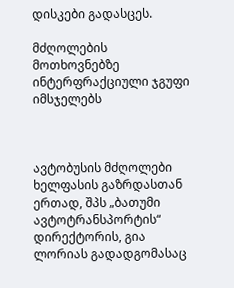დისკები გადასცეს.

მძღოლების მოთხოვნებზე ინტერფრაქციული ჯგუფი იმსჯელებს



ავტობუსის მძღოლები ხელფასის გაზრდასთან ერთად, შპს „ბათუმი ავტოტრანსპორტის“ დირექტორის, გია ლორიას გადადგომასაც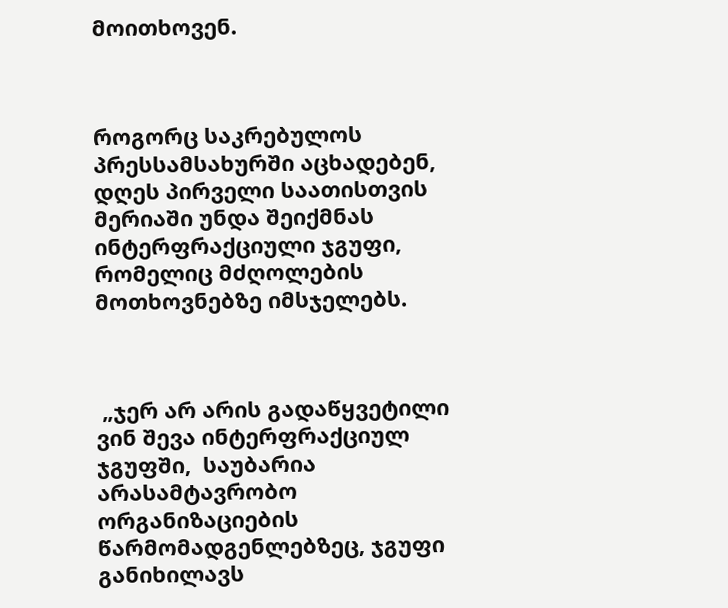მოითხოვენ.



როგორც საკრებულოს პრესსამსახურში აცხადებენ, დღეს პირველი საათისთვის მერიაში უნდა შეიქმნას ინტერფრაქციული ჯგუფი, რომელიც მძღოლების მოთხოვნებზე იმსჯელებს.



 „ჯერ არ არის გადაწყვეტილი ვინ შევა ინტერფრაქციულ ჯგუფში,  საუბარია არასამტავრობო ორგანიზაციების წარმომადგენლებზეც, ჯგუფი განიხილავს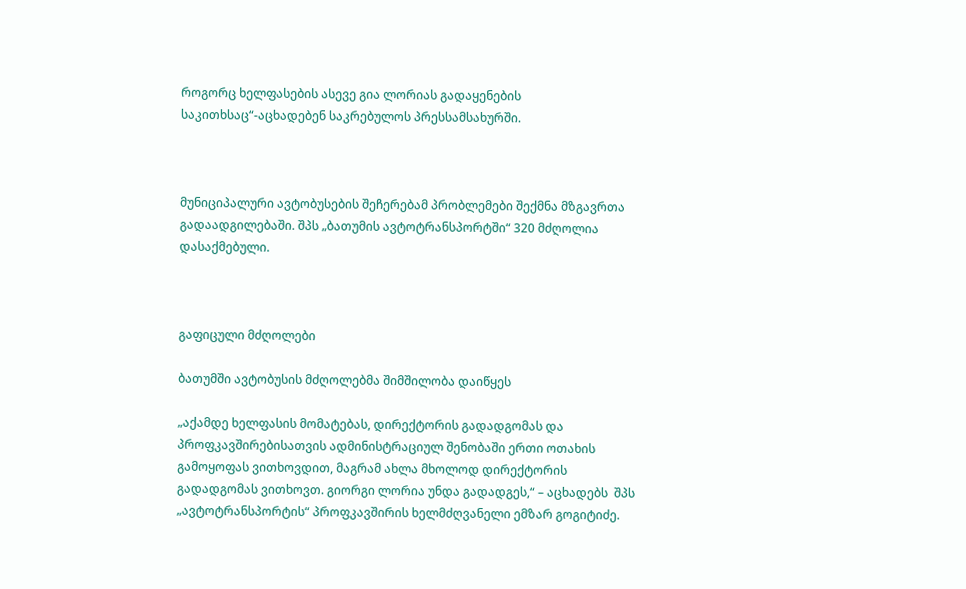როგორც ხელფასების ასევე გია ლორიას გადაყენების საკითხსაც“-აცხადებენ საკრებულოს პრესსამსახურში.



მუნიციპალური ავტობუსების შეჩერებამ პრობლემები შექმნა მზგავრთა გადაადგილებაში. შპს „ბათუმის ავტოტრანსპორტში“ 320 მძღოლია დასაქმებული.



გაფიცული მძღოლები

ბათუმში ავტობუსის მძღოლებმა შიმშილობა დაიწყეს

„აქამდე ხელფასის მომატებას, დირექტორის გადადგომას და პროფკავშირებისათვის ადმინისტრაციულ შენობაში ერთი ოთახის გამოყოფას ვითხოვდით, მაგრამ ახლა მხოლოდ დირექტორის გადადგომას ვითხოვთ. გიორგი ლორია უნდა გადადგეს,“ – აცხადებს  შპს „ავტოტრანსპორტის“ პროფკავშირის ხელმძღვანელი ემზარ გოგიტიძე.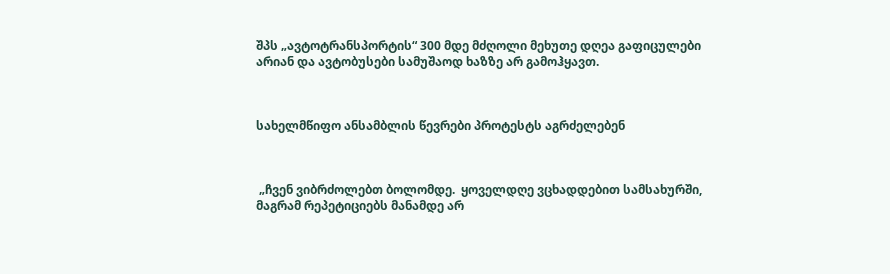შპს „ავტოტრანსპორტის“ 300 მდე მძღოლი მეხუთე დღეა გაფიცულები არიან და ავტობუსები სამუშაოდ ხაზზე არ გამოჰყავთ.



სახელმწიფო ანსამბლის წევრები პროტესტს აგრძელებენ



 „ჩვენ ვიბრძოლებთ ბოლომდე.  ყოველდღე ვცხადდებით სამსახურში, მაგრამ რეპეტიციებს მანამდე არ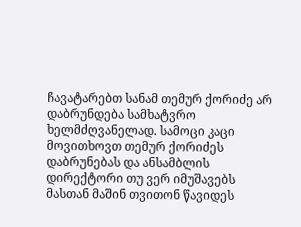ჩავატარებთ სანამ თემურ ქორიძე არ დაბრუნდება სამხატვრო ხელმძღვანელად. სამოცი კაცი მოვითხოვთ თემურ ქორიძეს დაბრუნებას და ანსამბლის დირექტორი თუ ვერ იმუშავებს მასთან მაშინ თვითონ წავიდეს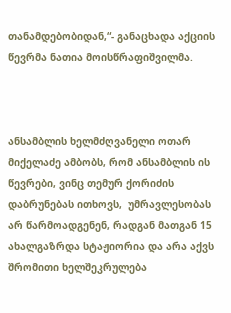თანამდებობიდან,“- განაცხადა აქციის წევრმა ნათია მოისწრაფიშვილმა.



ანსამბლის ხელმძღვანელი ოთარ მიქელაძე ამბობს, რომ ანსამბლის ის წევრები, ვინც თემურ ქორიძის დაბრუნებას ითხოვს,  უმრავლესობას არ წარმოადგენენ, რადგან მათგან 15 ახალგაზრდა სტაჟიორია და არა აქვს შრომითი ხელშეკრულება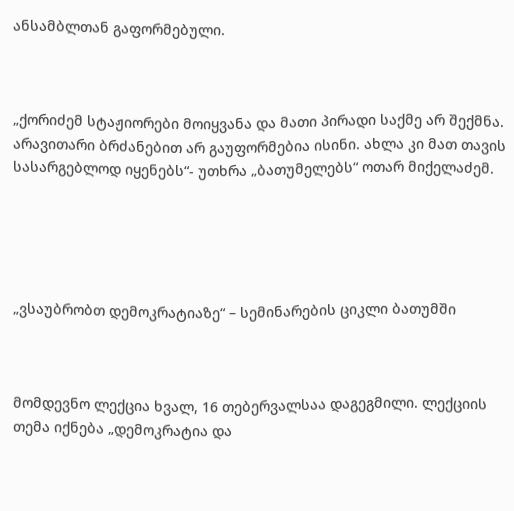ანსამბლთან გაფორმებული.



„ქორიძემ სტაჟიორები მოიყვანა და მათი პირადი საქმე არ შექმნა. არავითარი ბრძანებით არ გაუფორმებია ისინი. ახლა კი მათ თავის სასარგებლოდ იყენებს“- უთხრა „ბათუმელებს“ ოთარ მიქელაძემ.





„ვსაუბრობთ დემოკრატიაზე“ – სემინარების ციკლი ბათუმში



მომდევნო ლექცია ხვალ, 16 თებერვალსაა დაგეგმილი. ლექციის თემა იქნება „დემოკრატია და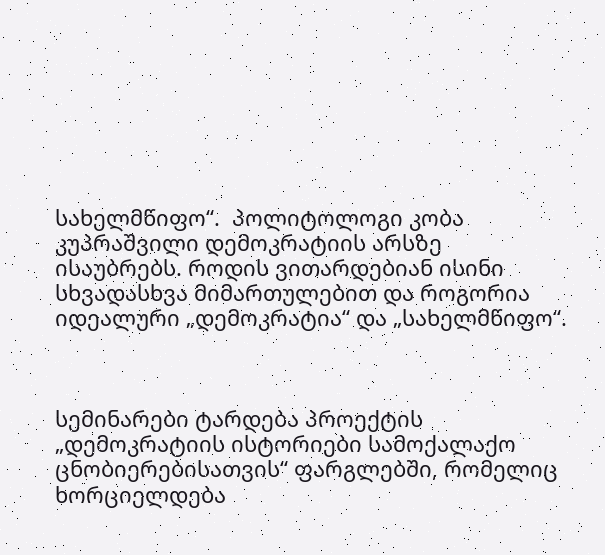სახელმწიფო“.  პოლიტოლოგი კობა კუპრაშვილი დემოკრატიის არსზე ისაუბრებს. როდის ვითარდებიან ისინი სხვადასხვა მიმართულებით და როგორია იდეალური „დემოკრატია“ და „სახელმწიფო“.



სემინარები ტარდება პროექტის „დემოკრატიის ისტორიები სამოქალაქო ცნობიერებისათვის“ ფარგლებში, რომელიც ხორციელდება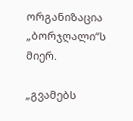ორგანიზაცია „ბორჯღალი“ს მიერ.

„გვამებს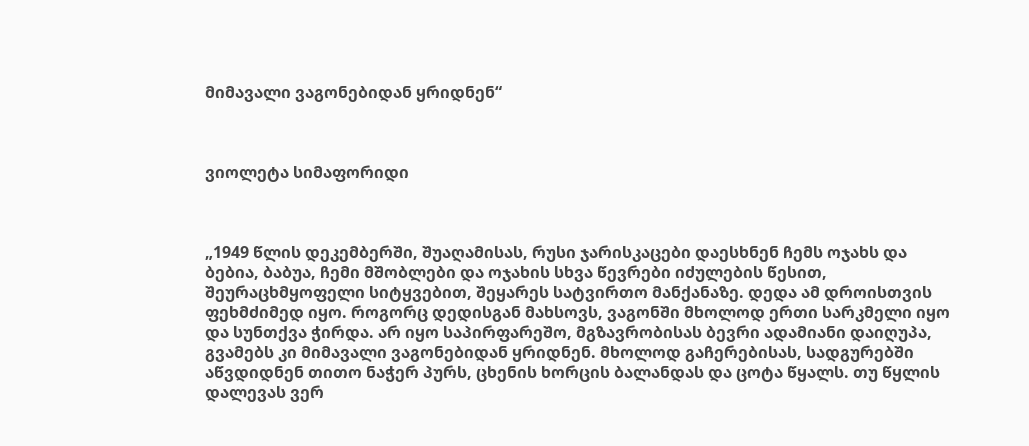მიმავალი ვაგონებიდან ყრიდნენ“



ვიოლეტა სიმაფორიდი



„1949 წლის დეკემბერში, შუაღამისას, რუსი ჯარისკაცები დაესხნენ ჩემს ოჯახს და ბებია, ბაბუა, ჩემი მშობლები და ოჯახის სხვა წევრები იძულების წესით, შეურაცხმყოფელი სიტყვებით, შეყარეს სატვირთო მანქანაზე. დედა ამ დროისთვის ფეხმძიმედ იყო. როგორც დედისგან მახსოვს, ვაგონში მხოლოდ ერთი სარკმელი იყო და სუნთქვა ჭირდა. არ იყო საპირფარეშო, მგზავრობისას ბევრი ადამიანი დაიღუპა, გვამებს კი მიმავალი ვაგონებიდან ყრიდნენ. მხოლოდ გაჩერებისას, სადგურებში აწვდიდნენ თითო ნაჭერ პურს, ცხენის ხორცის ბალანდას და ცოტა წყალს. თუ წყლის დალევას ვერ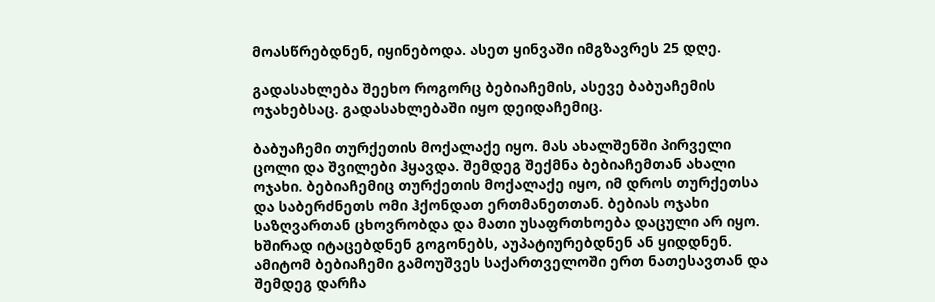მოასწრებდნენ, იყინებოდა. ასეთ ყინვაში იმგზავრეს 25 დღე.

გადასახლება შეეხო როგორც ბებიაჩემის, ასევე ბაბუაჩემის ოჯახებსაც. გადასახლებაში იყო დეიდაჩემიც.

ბაბუაჩემი თურქეთის მოქალაქე იყო. მას ახალშენში პირველი ცოლი და შვილები ჰყავდა. შემდეგ შექმნა ბებიაჩემთან ახალი ოჯახი. ბებიაჩემიც თურქეთის მოქალაქე იყო, იმ დროს თურქეთსა და საბერძნეთს ომი ჰქონდათ ერთმანეთთან. ბებიას ოჯახი საზღვართან ცხოვრობდა და მათი უსაფრთხოება დაცული არ იყო. ხშირად იტაცებდნენ გოგონებს, აუპატიურებდნენ ან ყიდდნენ. ამიტომ ბებიაჩემი გამოუშვეს საქართველოში ერთ ნათესავთან და შემდეგ დარჩა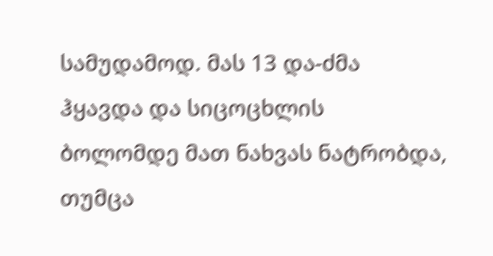სამუდამოდ. მას 13 და-ძმა ჰყავდა და სიცოცხლის ბოლომდე მათ ნახვას ნატრობდა, თუმცა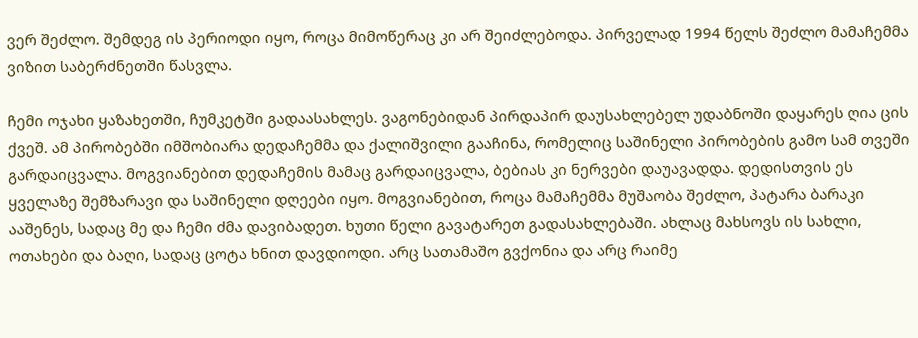ვერ შეძლო. შემდეგ ის პერიოდი იყო, როცა მიმოწერაც კი არ შეიძლებოდა. პირველად 1994 წელს შეძლო მამაჩემმა ვიზით საბერძნეთში წასვლა.

ჩემი ოჯახი ყაზახეთში, ჩუმკეტში გადაასახლეს. ვაგონებიდან პირდაპირ დაუსახლებელ უდაბნოში დაყარეს ღია ცის ქვეშ. ამ პირობებში იმშობიარა დედაჩემმა და ქალიშვილი გააჩინა, რომელიც საშინელი პირობების გამო სამ თვეში გარდაიცვალა. მოგვიანებით დედაჩემის მამაც გარდაიცვალა, ბებიას კი ნერვები დაუავადდა. დედისთვის ეს ყველაზე შემზარავი და საშინელი დღეები იყო. მოგვიანებით, როცა მამაჩემმა მუშაობა შეძლო, პატარა ბარაკი ააშენეს, სადაც მე და ჩემი ძმა დავიბადეთ. ხუთი წელი გავატარეთ გადასახლებაში. ახლაც მახსოვს ის სახლი, ოთახები და ბაღი, სადაც ცოტა ხნით დავდიოდი. არც სათამაშო გვქონია და არც რაიმე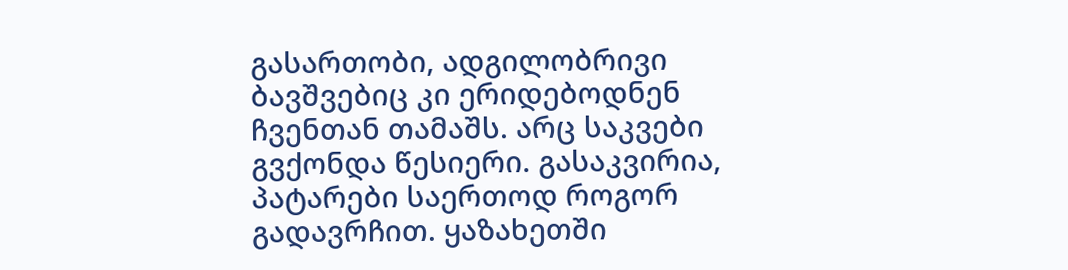გასართობი, ადგილობრივი ბავშვებიც კი ერიდებოდნენ ჩვენთან თამაშს. არც საკვები გვქონდა წესიერი. გასაკვირია, პატარები საერთოდ როგორ გადავრჩით. ყაზახეთში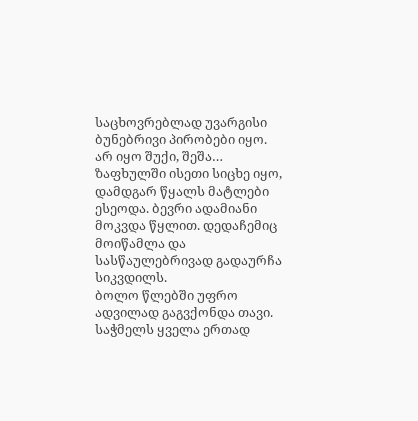საცხოვრებლად უვარგისი ბუნებრივი პირობები იყო. არ იყო შუქი, შეშა… ზაფხულში ისეთი სიცხე იყო, დამდგარ წყალს მატლები ესეოდა. ბევრი ადამიანი მოკვდა წყლით. დედაჩემიც მოიწამლა და სასწაულებრივად გადაურჩა სიკვდილს.
ბოლო წლებში უფრო ადვილად გაგვქონდა თავი. საჭმელს ყველა ერთად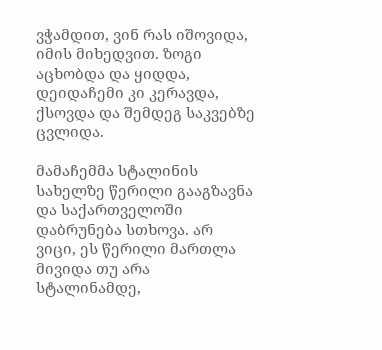ვჭამდით, ვინ რას იშოვიდა, იმის მიხედვით. ზოგი აცხობდა და ყიდდა, დეიდაჩემი კი კერავდა, ქსოვდა და შემდეგ საკვებზე ცვლიდა.

მამაჩემმა სტალინის სახელზე წერილი გააგზავნა და საქართველოში დაბრუნება სთხოვა. არ ვიცი, ეს წერილი მართლა მივიდა თუ არა სტალინამდე,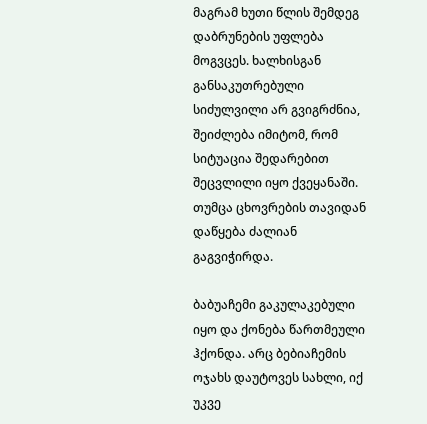მაგრამ ხუთი წლის შემდეგ დაბრუნების უფლება მოგვცეს. ხალხისგან განსაკუთრებული სიძულვილი არ გვიგრძნია, შეიძლება იმიტომ, რომ სიტუაცია შედარებით შეცვლილი იყო ქვეყანაში. თუმცა ცხოვრების თავიდან დაწყება ძალიან გაგვიჭირდა.

ბაბუაჩემი გაკულაკებული იყო და ქონება წართმეული ჰქონდა. არც ბებიაჩემის ოჯახს დაუტოვეს სახლი, იქ უკვე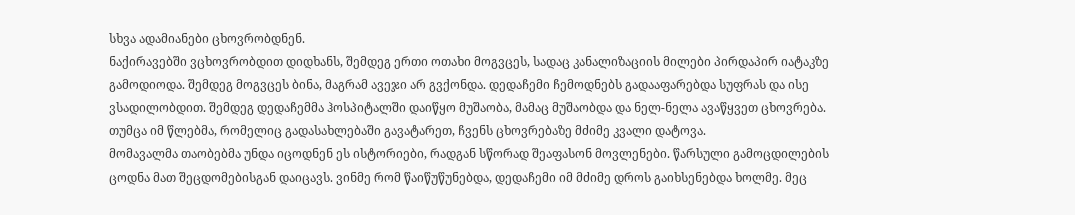სხვა ადამიანები ცხოვრობდნენ.
ნაქირავებში ვცხოვრობდით დიდხანს, შემდეგ ერთი ოთახი მოგვცეს, სადაც კანალიზაციის მილები პირდაპირ იატაკზე გამოდიოდა. შემდეგ მოგვცეს ბინა, მაგრამ ავეჯი არ გვქონდა. დედაჩემი ჩემოდნებს გადააფარებდა სუფრას და ისე ვსადილობდით. შემდეგ დედაჩემმა ჰოსპიტალში დაიწყო მუშაობა, მამაც მუშაობდა და ნელ-ნელა ავაწყვეთ ცხოვრება. თუმცა იმ წლებმა, რომელიც გადასახლებაში გავატარეთ, ჩვენს ცხოვრებაზე მძიმე კვალი დატოვა.
მომავალმა თაობებმა უნდა იცოდნენ ეს ისტორიები, რადგან სწორად შეაფასონ მოვლენები. წარსული გამოცდილების ცოდნა მათ შეცდომებისგან დაიცავს. ვინმე რომ წაიწუწუნებდა, დედაჩემი იმ მძიმე დროს გაიხსენებდა ხოლმე. მეც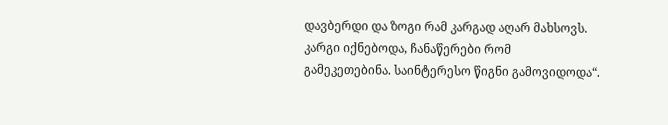დავბერდი და ზოგი რამ კარგად აღარ მახსოვს. კარგი იქნებოდა, ჩანაწერები რომ გამეკეთებინა. საინტერესო წიგნი გამოვიდოდა“.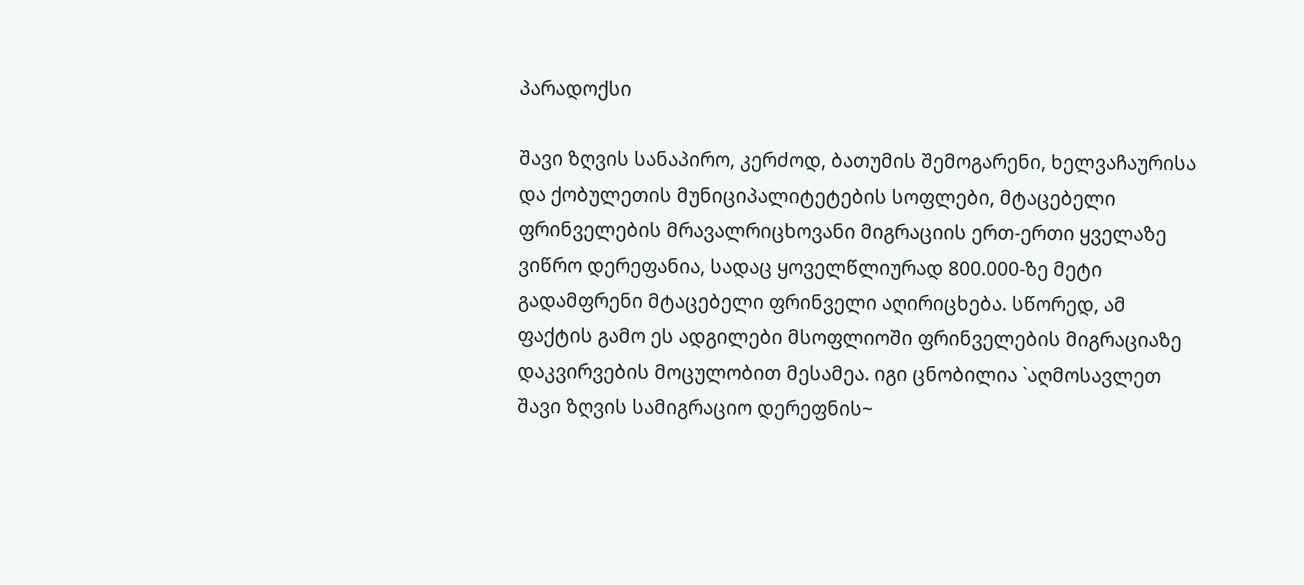პარადოქსი

შავი ზღვის სანაპირო, კერძოდ, ბათუმის შემოგარენი, ხელვაჩაურისა და ქობულეთის მუნიციპალიტეტების სოფლები, მტაცებელი ფრინველების მრავალრიცხოვანი მიგრაციის ერთ-ერთი ყველაზე ვიწრო დერეფანია, სადაც ყოველწლიურად 800.000-ზე მეტი გადამფრენი მტაცებელი ფრინველი აღირიცხება. სწორედ, ამ ფაქტის გამო ეს ადგილები მსოფლიოში ფრინველების მიგრაციაზე დაკვირვების მოცულობით მესამეა. იგი ცნობილია `აღმოსავლეთ შავი ზღვის სამიგრაციო დერეფნის~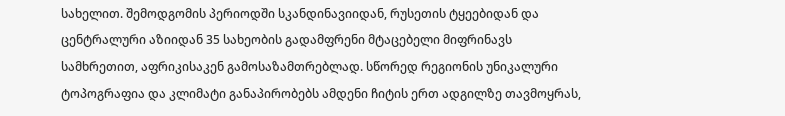სახელით. შემოდგომის პერიოდში სკანდინავიიდან, რუსეთის ტყეებიდან და ცენტრალური აზიიდან 35 სახეობის გადამფრენი მტაცებელი მიფრინავს სამხრეთით, აფრიკისაკენ გამოსაზამთრებლად. სწორედ რეგიონის უნიკალური ტოპოგრაფია და კლიმატი განაპირობებს ამდენი ჩიტის ერთ ადგილზე თავმოყრას,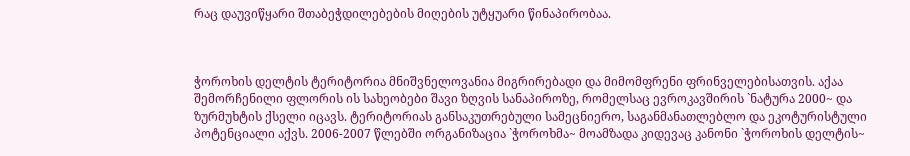რაც დაუვიწყარი შთაბეჭდილებების მიღების უტყუარი წინაპირობაა.



ჭოროხის დელტის ტერიტორია მნიშვნელოვანია მიგრირებადი და მიმომფრენი ფრინველებისათვის. აქაა შემორჩენილი ფლორის ის სახეობები შავი ზღვის სანაპიროზე, რომელსაც ევროკავშირის `ნატურა 2000~ და ზურმუხტის ქსელი იცავს. ტერიტორიას განსაკუთრებული სამეცნიერო, საგანმანათლებლო და ეკოტურისტული პოტენციალი აქვს. 2006-2007 წლებში ორგანიზაცია `ჭოროხმა~ მოამზადა კიდევაც კანონი `ჭოროხის დელტის~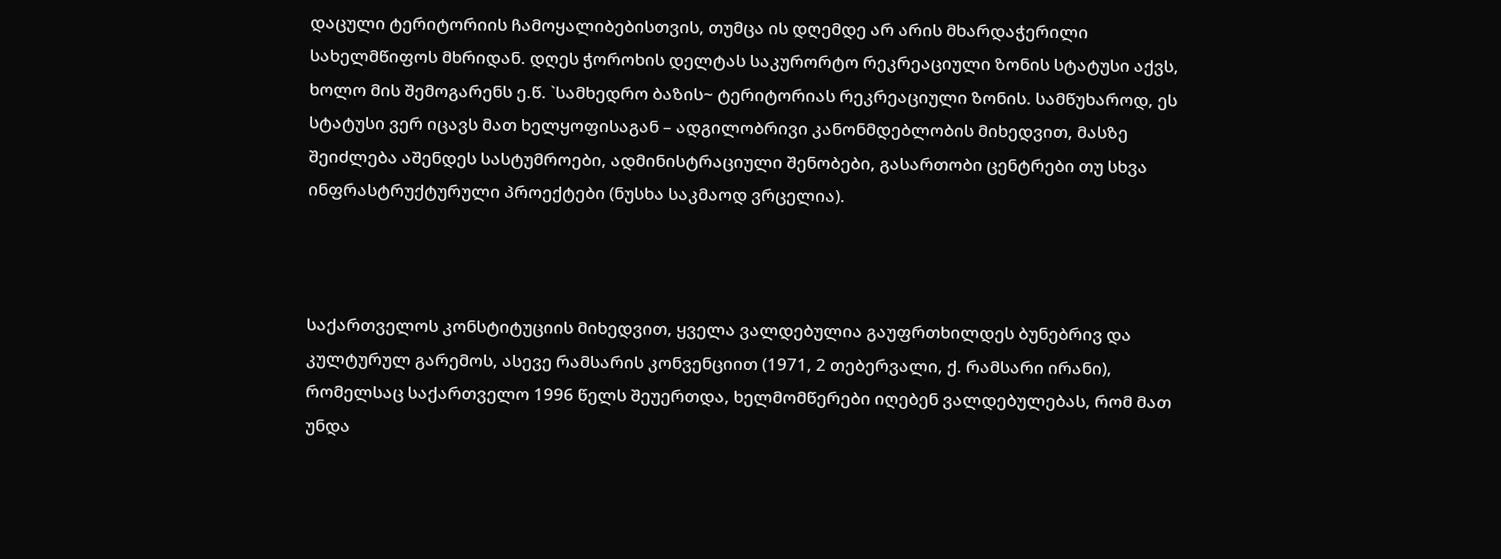დაცული ტერიტორიის ჩამოყალიბებისთვის, თუმცა ის დღემდე არ არის მხარდაჭერილი სახელმწიფოს მხრიდან. დღეს ჭოროხის დელტას საკურორტო რეკრეაციული ზონის სტატუსი აქვს, ხოლო მის შემოგარენს ე.წ. `სამხედრო ბაზის~ ტერიტორიას რეკრეაციული ზონის. სამწუხაროდ, ეს სტატუსი ვერ იცავს მათ ხელყოფისაგან – ადგილობრივი კანონმდებლობის მიხედვით, მასზე შეიძლება აშენდეს სასტუმროები, ადმინისტრაციული შენობები, გასართობი ცენტრები თუ სხვა ინფრასტრუქტურული პროექტები (ნუსხა საკმაოდ ვრცელია).



საქართველოს კონსტიტუციის მიხედვით, ყველა ვალდებულია გაუფრთხილდეს ბუნებრივ და კულტურულ გარემოს, ასევე რამსარის კონვენციით (1971, 2 თებერვალი, ქ. რამსარი ირანი), რომელსაც საქართველო 1996 წელს შეუერთდა, ხელმომწერები იღებენ ვალდებულებას, რომ მათ უნდა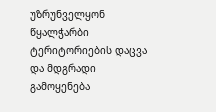უზრუნველყონ წყალჭარბი ტერიტორიების დაცვა და მდგრადი გამოყენება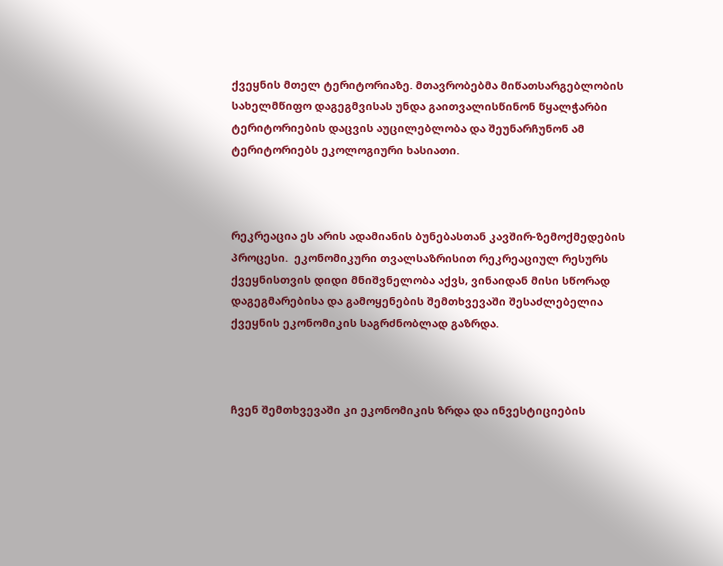ქვეყნის მთელ ტერიტორიაზე. მთავრობებმა მიწათსარგებლობის სახელმწიფო დაგეგმვისას უნდა გაითვალისწინონ წყალჭარბი ტერიტორიების დაცვის აუცილებლობა და შეუნარჩუნონ ამ ტერიტორიებს ეკოლოგიური ხასიათი.



რეკრეაცია ეს არის ადამიანის ბუნებასთან კავშირ-ზემოქმედების პროცესი.  ეკონომიკური თვალსაზრისით რეკრეაციულ რესურს ქვეყნისთვის დიდი მნიშვნელობა აქვს, ვინაიდან მისი სწორად დაგეგმარებისა და გამოყენების შემთხვევაში შესაძლებელია ქვეყნის ეკონომიკის საგრძნობლად გაზრდა.



ჩვენ შემთხვევაში კი ეკონომიკის ზრდა და ინვესტიციების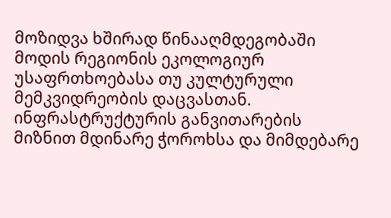მოზიდვა ხშირად წინააღმდეგობაში მოდის რეგიონის ეკოლოგიურ უსაფრთხოებასა თუ კულტურული მემკვიდრეობის დაცვასთან. ინფრასტრუქტურის განვითარების მიზნით მდინარე ჭოროხსა და მიმდებარე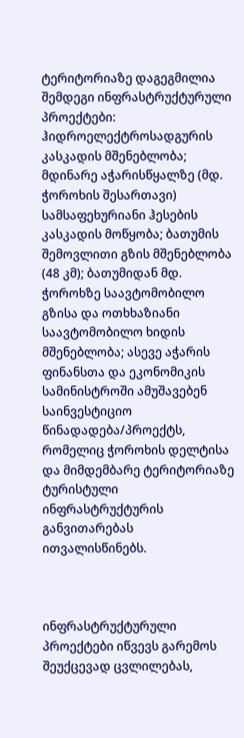ტერიტორიაზე დაგეგმილია შემდეგი ინფრასტრუქტურული პროექტები: ჰიდროელექტროსადგურის კასკადის მშენებლობა; მდინარე აჭარისწყალზე (მდ. ჭოროხის შესართავი) სამსაფეხურიანი ჰესების კასკადის მოწყობა; ბათუმის შემოვლითი გზის მშენებლობა (48 კმ); ბათუმიდან მდ. ჭოროხზე საავტომობილო გზისა და ოთხხაზიანი საავტომობილო ხიდის მშენებლობა; ასევე აჭარის ფინანსთა და ეკონომიკის სამინისტროში ამუშავებენ საინვესტიციო წინადადება/პროექტს, რომელიც ჭოროხის დელტისა და მიმდემბარე ტერიტორიაზე ტურისტული ინფრასტრუქტურის განვითარებას ითვალისწინებს.



ინფრასტრუქტურული პროექტები იწვევს გარემოს შეუქცევად ცვლილებას,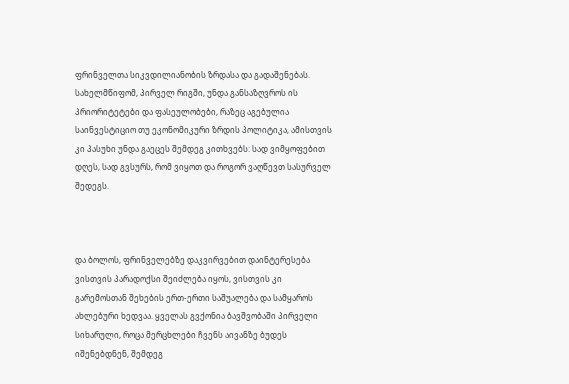ფრინველთა სიკვდილიანობის ზრდასა და გადაშენებას. სახელმწიფომ, პირველ რიგში, უნდა განსაზღვროს ის პრიორიტეტები და ფასეულობები, რაზეც აგებულია საინვესტიციო თუ ეკონომიკური ზრდის პოლიტიკა, ამისთვის კი პასუხი უნდა გაეცეს შემდეგ კითხვებს: სად ვიმყოფებით დღეს, სად გვსურს, რომ ვიყოთ და როგორ ვაღწევთ სასურველ შედეგს.



და ბოლოს, ფრინველებზე დაკვირვებით დაინტერესება ვისთვის პარადოქსი შეიძლება იყოს, ვისთვის კი გარემოსთან შეხების ერთ-ერთი საშუალება და სამყაროს ახლებური ხედვაა. ყველას გვქონია ბავშვობაში პირველი სიხარული, როცა მერცხლები ჩვენს აივანზე ბუდეს იშენებდნენ, შემდეგ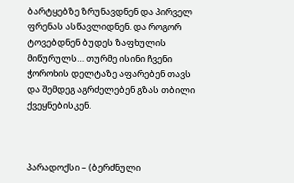ბარტყებზე ზრუნავდნენ და პირველ ფრენას ასწავლიდნენ. და როგორ ტოვებდნენ ბუდეს ზაფხულის მიწურულს… თურმე ისინი ჩვენი ჭოროხის დელტაზე აფარებენ თავს და შემდეგ აგრძელებენ გზას თბილი ქვეყნებისკენ.



პარადოქსი – (ბერძნული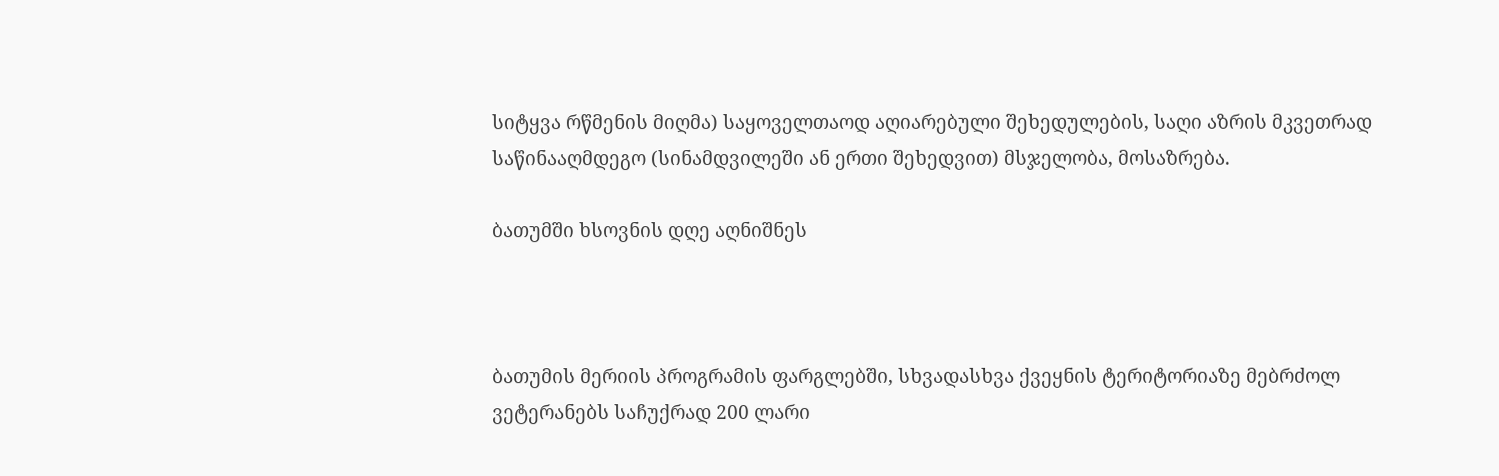სიტყვა რწმენის მიღმა) საყოველთაოდ აღიარებული შეხედულების, საღი აზრის მკვეთრად საწინააღმდეგო (სინამდვილეში ან ერთი შეხედვით) მსჯელობა, მოსაზრება.

ბათუმში ხსოვნის დღე აღნიშნეს



ბათუმის მერიის პროგრამის ფარგლებში, სხვადასხვა ქვეყნის ტერიტორიაზე მებრძოლ ვეტერანებს საჩუქრად 200 ლარი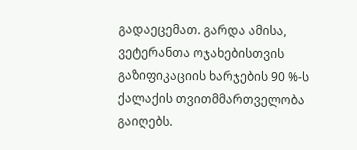გადაეცემათ. გარდა ამისა, ვეტერანთა ოჯახებისთვის გაზიფიკაციის ხარჯების 90 %-ს ქალაქის თვითმმართველობა გაიღებს.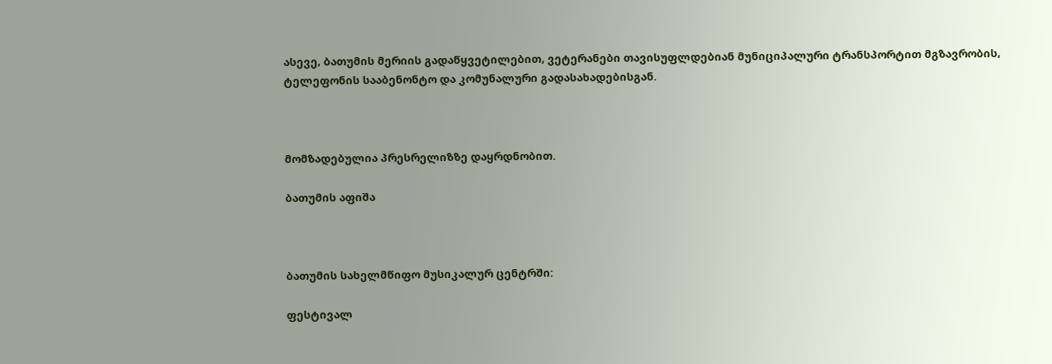ასევე, ბათუმის მერიის გადაწყვეტილებით, ვეტერანები თავისუფლდებიან მუნიციპალური ტრანსპორტით მგზავრობის, ტელეფონის სააბენონტო და კომუნალური გადასახადებისგან.



მომზადებულია პრესრელიზზე დაყრდნობით.

ბათუმის აფიშა



ბათუმის სახელმწიფო მუსიკალურ ცენტრში:

ფესტივალ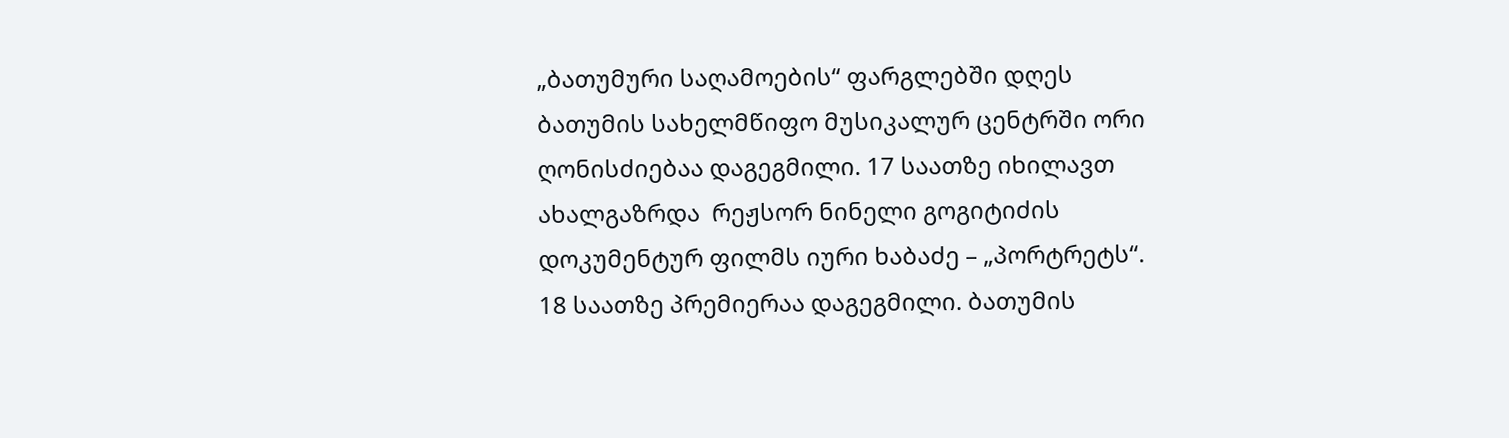„ბათუმური საღამოების“ ფარგლებში დღეს ბათუმის სახელმწიფო მუსიკალურ ცენტრში ორი ღონისძიებაა დაგეგმილი. 17 საათზე იხილავთ ახალგაზრდა  რეჟსორ ნინელი გოგიტიძის დოკუმენტურ ფილმს იური ხაბაძე – „პორტრეტს“. 18 საათზე პრემიერაა დაგეგმილი. ბათუმის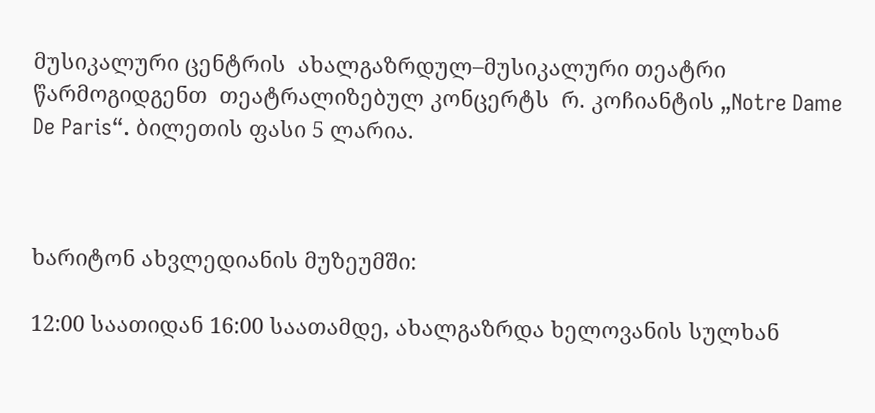მუსიკალური ცენტრის  ახალგაზრდულ–მუსიკალური თეატრი წარმოგიდგენთ  თეატრალიზებულ კონცერტს  რ. კოჩიანტის „Notre Dame De Paris“. ბილეთის ფასი 5 ლარია.



ხარიტონ ახვლედიანის მუზეუმში:

12:00 საათიდან 16:00 საათამდე, ახალგაზრდა ხელოვანის სულხან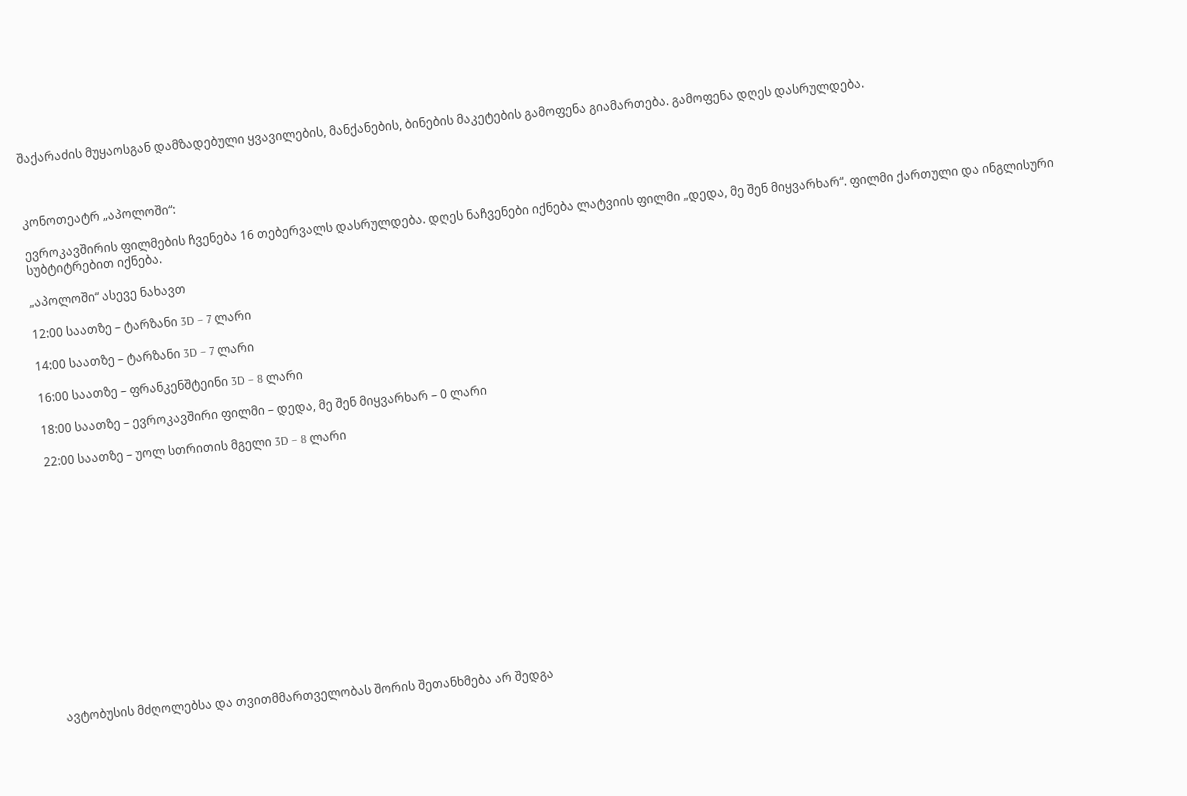შაქარაძის მუყაოსგან დამზადებული ყვავილების, მანქანების, ბინების მაკეტების გამოფენა გიამართება. გამოფენა დღეს დასრულდება.



კონოთეატრ „აპოლოში“:

ევროკავშირის ფილმების ჩვენება 16 თებერვალს დასრულდება. დღეს ნაჩვენები იქნება ლატვიის ფილმი „დედა, მე შენ მიყვარხარ“. ფილმი ქართული და ინგლისური სუბტიტრებით იქნება.

„აპოლოში“ ასევე ნახავთ

12:00 საათზე – ტარზანი 3D – 7 ლარი

14:00 საათზე – ტარზანი 3D – 7 ლარი

16:00 საათზე – ფრანკენშტეინი 3D – 8 ლარი

18:00 საათზე – ევროკავშირი ფილმი – დედა, მე შენ მიყვარხარ – 0 ლარი

22:00 საათზე – უოლ სთრითის მგელი 3D – 8 ლარი















ავტობუსის მძღოლებსა და თვითმმართველობას შორის შეთანხმება არ შედგა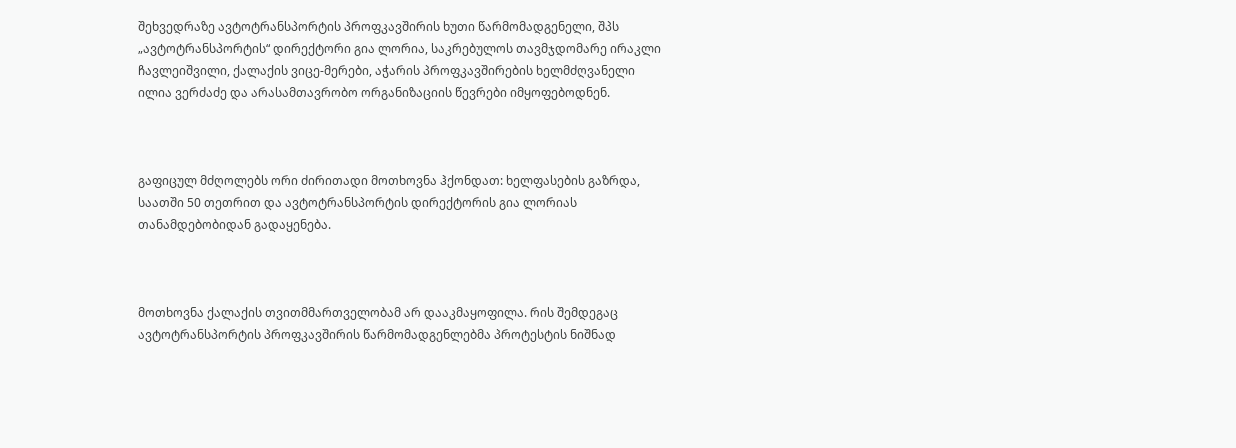შეხვედრაზე ავტოტრანსპორტის პროფკავშირის ხუთი წარმომადგენელი, შპს „ავტოტრანსპორტის“ დირექტორი გია ლორია, საკრებულოს თავმჯდომარე ირაკლი ჩავლეიშვილი, ქალაქის ვიცე-მერები, აჭარის პროფკავშირების ხელმძღვანელი ილია ვერძაძე და არასამთავრობო ორგანიზაციის წევრები იმყოფებოდნენ.



გაფიცულ მძღოლებს ორი ძირითადი მოთხოვნა ჰქონდათ: ხელფასების გაზრდა,  საათში 50 თეთრით და ავტოტრანსპორტის დირექტორის გია ლორიას თანამდებობიდან გადაყენება.



მოთხოვნა ქალაქის თვითმმართველობამ არ დააკმაყოფილა. რის შემდეგაც ავტოტრანსპორტის პროფკავშირის წარმომადგენლებმა პროტესტის ნიშნად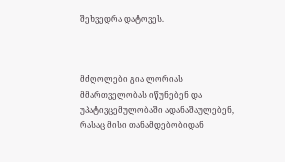შეხვედრა დატოვეს.



მძღოლები გია ლორიას მმართველობას იწუნებენ და უპატივცემულობაში ადანაშაულებენ, რასაც მისი თანამდებობიდან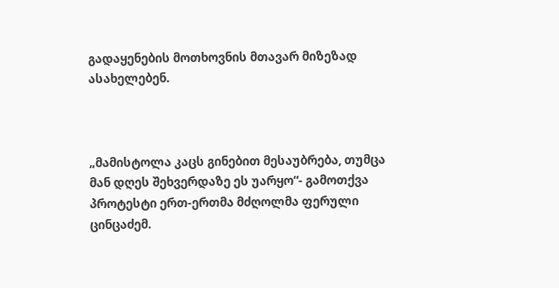გადაყენების მოთხოვნის მთავარ მიზეზად ასახელებენ.



„მამისტოლა კაცს გინებით მესაუბრება, თუმცა მან დღეს შეხვერდაზე ეს უარყო“- გამოთქვა პროტესტი ერთ-ერთმა მძღოლმა ფერული ცინცაძემ.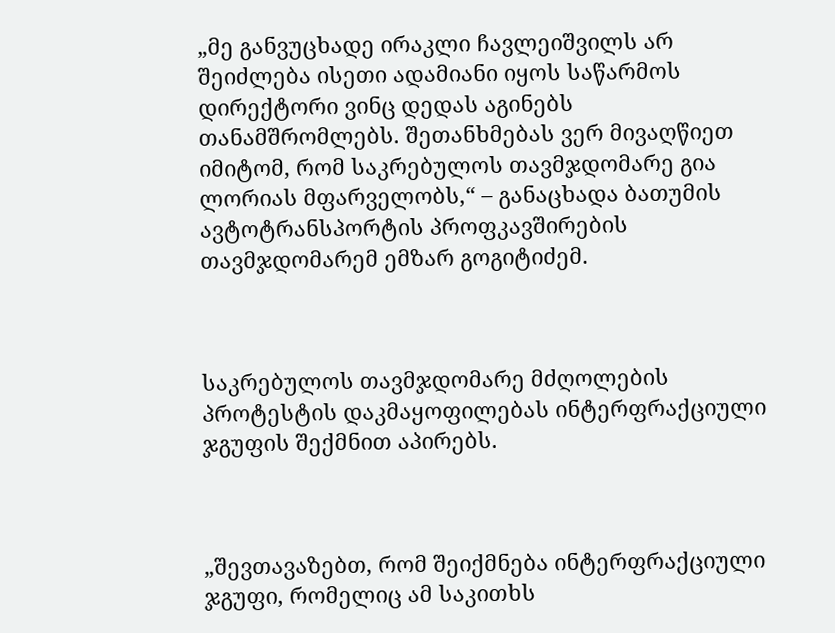„მე განვუცხადე ირაკლი ჩავლეიშვილს არ შეიძლება ისეთი ადამიანი იყოს საწარმოს დირექტორი ვინც დედას აგინებს თანამშრომლებს. შეთანხმებას ვერ მივაღწიეთ იმიტომ, რომ საკრებულოს თავმჯდომარე გია ლორიას მფარველობს,“ – განაცხადა ბათუმის ავტოტრანსპორტის პროფკავშირების თავმჯდომარემ ემზარ გოგიტიძემ.



საკრებულოს თავმჯდომარე მძღოლების პროტესტის დაკმაყოფილებას ინტერფრაქციული ჯგუფის შექმნით აპირებს.



„შევთავაზებთ, რომ შეიქმნება ინტერფრაქციული ჯგუფი, რომელიც ამ საკითხს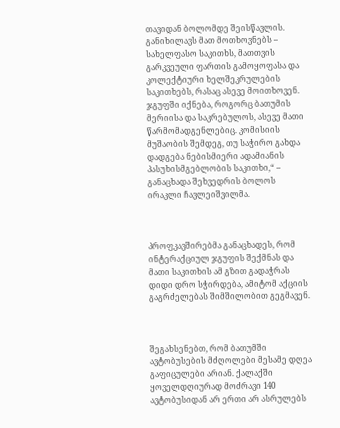თავიდან ბოლომდე შეისწავლის. განიხილავს მათ მოთხოვნებს – სახელფასო საკითხს, მათთვის გარკვეული ფართის გამოყოფასა და კოლექტიური ხელშეკრულების საკითხებს, რასაც ასევე მოითხოვენ. ჯგუფში იქნება, როგორც ბათუმის მერიისა და საკრებულოს, ასევე მათი წარმომადგენლებიც. კომისიის მუშაობის შემდეგ, თუ საჭირო გახდა დადგება ნებისმიერი ადამიანის პასუხისმგებლობის საკითხი,“ – განაცხადა შეხვედრის ბოლოს ირაკლი ჩავლეიშვილმა.



პროფკავშირებმა განაცხადეს, რომ ინტერაქციულ ჯგუფის შექმნას და მათი საკითხის ამ გზით გადაჭრას დიდი დრო სჭირდება, ამიტომ აქციის გაგრძელებას შიმშილობით გეგმავენ.



შეგახსენებთ, რომ ბათუმში ავტობუსების მძღოლები მესამე დღეა გაფიცულები არიან. ქალაქში ყოველდღიურად მოძრავი 140 ავტობუსიდან არ ერთი არ ასრულებს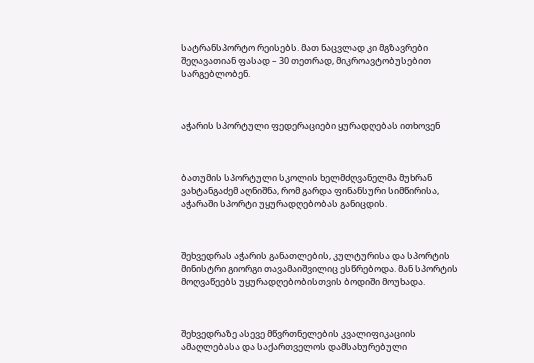სატრანსპორტო რეისებს. მათ ნაცვლად კი მგზავრები შეღავათიან ფასად – 30 თეთრად, მიკროავტობუსებით სარგებლობენ.



აჭარის სპორტული ფედერაციები ყურადღებას ითხოვენ



ბათუმის სპორტული სკოლის ხელმძღვანელმა მუხრან ვახტანგაძემ აღნიშნა, რომ გარდა ფინანსური სიმწირისა, აჭარაში სპორტი უყურადღებობას განიცდის.



შეხვედრას აჭარის განათლების, კულტურისა და სპორტის მინისტრი გიორგი თავამაიშვილიც ესწრებოდა. მან სპორტის მოღვაწეებს უყურადღებობისთვის ბოდიში მოუხადა.



შეხვედრაზე ასევე მწვრთნელების კვალიფიკაციის ამაღლებასა და საქართველოს დამსახურებული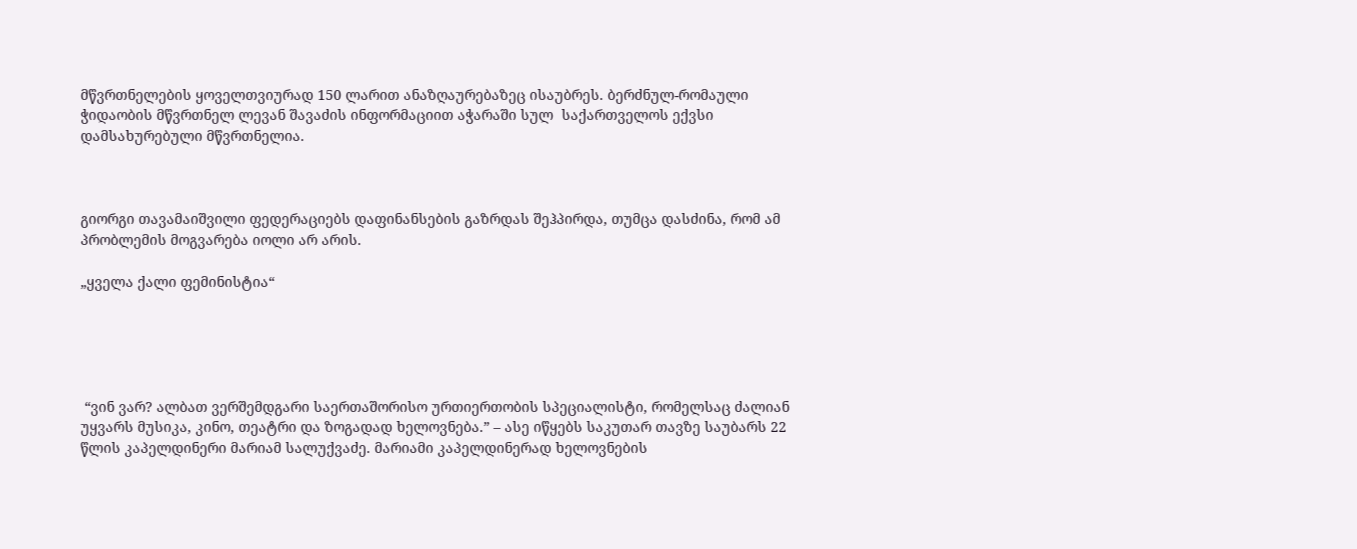მწვრთნელების ყოველთვიურად 150 ლარით ანაზღაურებაზეც ისაუბრეს. ბერძნულ-რომაული ჭიდაობის მწვრთნელ ლევან შავაძის ინფორმაციით აჭარაში სულ  საქართველოს ექვსი დამსახურებული მწვრთნელია.



გიორგი თავამაიშვილი ფედერაციებს დაფინანსების გაზრდას შეჰპირდა, თუმცა დასძინა, რომ ამ პრობლემის მოგვარება იოლი არ არის.

„ყველა ქალი ფემინისტია“





 “ვინ ვარ? ალბათ ვერშემდგარი საერთაშორისო ურთიერთობის სპეციალისტი, რომელსაც ძალიან უყვარს მუსიკა, კინო, თეატრი და ზოგადად ხელოვნება.” – ასე იწყებს საკუთარ თავზე საუბარს 22 წლის კაპელდინერი მარიამ სალუქვაძე. მარიამი კაპელდინერად ხელოვნების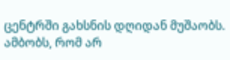ცენტრში გახსნის დღიდან მუშაობს. ამბობს, რომ არ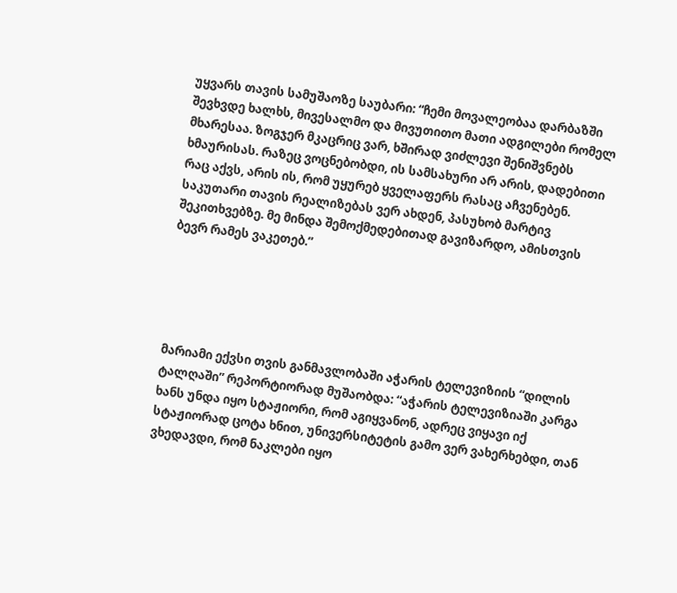უყვარს თავის სამუშაოზე საუბარი: “ჩემი მოვალეობაა დარბაზში შევხვდე ხალხს, მივესალმო და მივუთითო მათი ადგილები რომელ მხარესაა. ზოგჯერ მკაცრიც ვარ, ხშირად ვიძლევი შენიშვნებს ხმაურისას. რაზეც ვოცნებობდი, ის სამსახური არ არის, დადებითი რაც აქვს, არის ის, რომ უყურებ ყველაფერს რასაც აჩვენებენ. საკუთარი თავის რეალიზებას ვერ ახდენ, პასუხობ მარტივ შეკითხვებზე. მე მინდა შემოქმედებითად გავიზარდო, ამისთვის ბევრ რამეს ვაკეთებ.”





მარიამი ექვსი თვის განმავლობაში აჭარის ტელევიზიის “დილის ტალღაში” რეპორტიორად მუშაობდა: “აჭარის ტელევიზიაში კარგა ხანს უნდა იყო სტაჟიორი, რომ აგიყვანონ, ადრეც ვიყავი იქ სტაჟიორად ცოტა ხნით, უნივერსიტეტის გამო ვერ ვახერხებდი, თან ვხედავდი, რომ ნაკლები იყო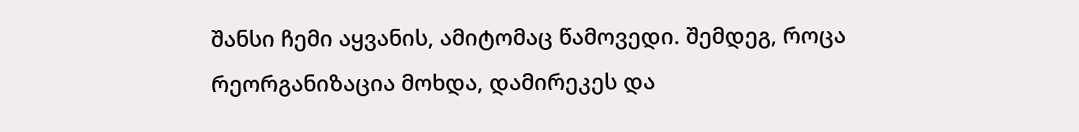შანსი ჩემი აყვანის, ამიტომაც წამოვედი. შემდეგ, როცა რეორგანიზაცია მოხდა, დამირეკეს და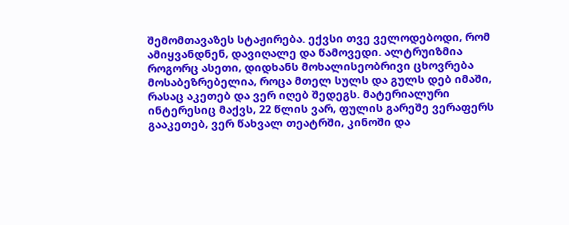შემომთავაზეს სტაჟირება. ექვსი თვე ველოდებოდი, რომ ამიყვანდნენ, დავიღალე და წამოვედი. ალტრუიზმია როგორც ასეთი, დიდხანს მოხალისეობრივი ცხოვრება მოსაბეზრებელია, როცა მთელ სულს და გულს დებ იმაში, რასაც აკეთებ და ვერ იღებ შედეგს. მატერიალური ინტერესიც მაქვს, 22 წლის ვარ, ფულის გარეშე ვერაფერს გააკეთებ, ვერ წახვალ თეატრში, კინოში და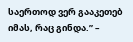საერთოდ ვერ გააკეთებ იმას, რაც გინდა.” –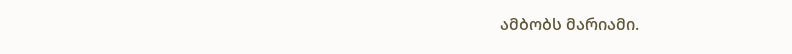ამბობს მარიამი.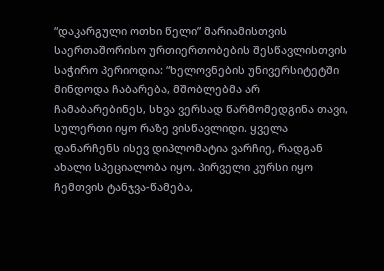“დაკარგული ოთხი წელი” მარიამისთვის საერთაშორისო ურთიერთობების შესწავლისთვის საჭირო პერიოდია: “ხელოვნების უნივერსიტეტში მინდოდა ჩაბარება, მშობლებმა არ ჩამაბარებინეს, სხვა ვერსად წარმომედგინა თავი, სულერთი იყო რაზე ვისწავლიდი. ყველა დანარჩენს ისევ დიპლომატია ვარჩიე, რადგან ახალი სპეციალობა იყო. პირველი კურსი იყო ჩემთვის ტანჯვა-წამება,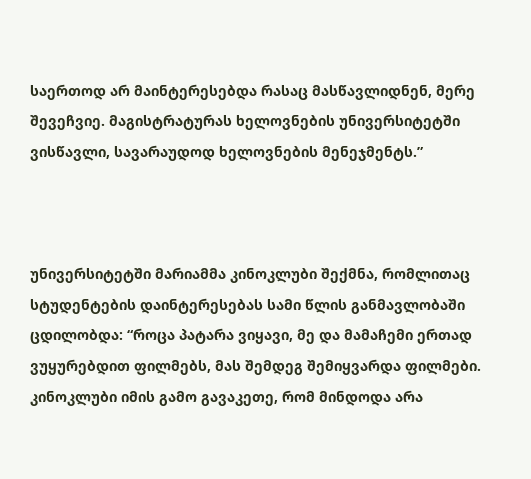საერთოდ არ მაინტერესებდა რასაც მასწავლიდნენ, მერე შევეჩვიე. მაგისტრატურას ხელოვნების უნივერსიტეტში ვისწავლი, სავარაუდოდ ხელოვნების მენეჯმენტს.”



უნივერსიტეტში მარიამმა კინოკლუბი შექმნა, რომლითაც სტუდენტების დაინტერესებას სამი წლის განმავლობაში ცდილობდა: “როცა პატარა ვიყავი, მე და მამაჩემი ერთად ვუყურებდით ფილმებს, მას შემდეგ შემიყვარდა ფილმები. კინოკლუბი იმის გამო გავაკეთე, რომ მინდოდა არა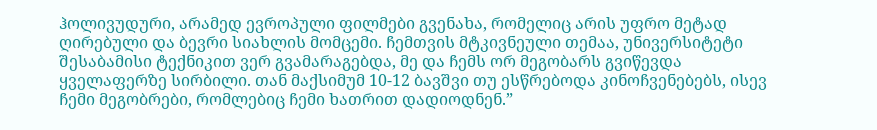ჰოლივუდური, არამედ ევროპული ფილმები გვენახა, რომელიც არის უფრო მეტად ღირებული და ბევრი სიახლის მომცემი. ჩემთვის მტკივნეული თემაა, უნივერსიტეტი შესაბამისი ტექნიკით ვერ გვამარაგებდა, მე და ჩემს ორ მეგობარს გვიწევდა ყველაფერზე სირბილი. თან მაქსიმუმ 10-12 ბავშვი თუ ესწრებოდა კინოჩვენებებს, ისევ ჩემი მეგობრები, რომლებიც ჩემი ხათრით დადიოდნენ.”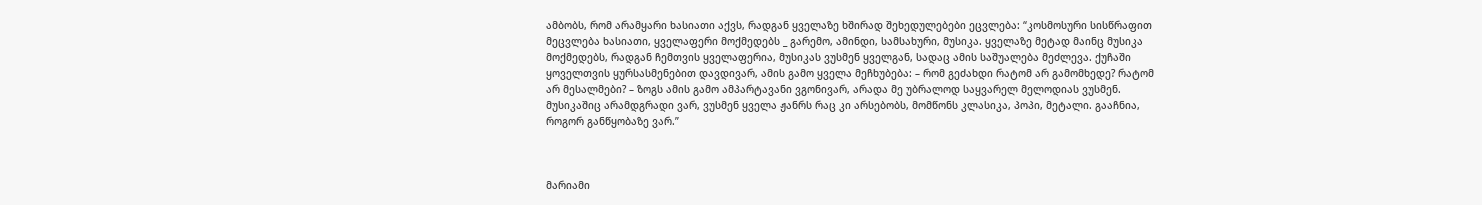ამბობს, რომ არამყარი ხასიათი აქვს, რადგან ყველაზე ხშირად შეხედულებები ეცვლება: “კოსმოსური სისწრაფით მეცვლება ხასიათი, ყველაფერი მოქმედებს _ გარემო, ამინდი, სამსახური, მუსიკა. ყველაზე მეტად მაინც მუსიკა მოქმედებს, რადგან ჩემთვის ყველაფერია, მუსიკას ვუსმენ ყველგან, სადაც ამის საშუალება მეძლევა. ქუჩაში ყოველთვის ყურსასმენებით დავდივარ, ამის გამო ყველა მეჩხუბება: – რომ გეძახდი რატომ არ გამომხედე? რატომ არ მესალმები? – ზოგს ამის გამო ამპარტავანი ვგონივარ, არადა მე უბრალოდ საყვარელ მელოდიას ვუსმენ. მუსიკაშიც არამდგრადი ვარ, ვუსმენ ყველა ჟანრს რაც კი არსებობს, მომწონს კლასიკა, პოპი, მეტალი. გააჩნია, როგორ განწყობაზე ვარ.”



მარიამი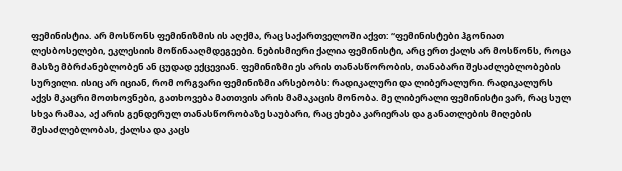ფემინისტია. არ მოსწონს ფემინიზმის ის აღქმა, რაც საქართველოში აქვთ: “ფემინისტები ჰგონიათ ლესბოსელები, ეკლესიის მოწინააღმდეგეები. ნებისმიერი ქალია ფემინისტი, არც ერთ ქალს არ მოსწონს, როცა მასზე მბრძანებლობენ ან ცუდად ექცევიან. ფემინიზმი ეს არის თანასწორობის, თანაბარი შესაძლებლობების სურვილი. ისიც არ იციან, რომ ორგვარი ფემინიზმი არსებობს: რადიკალური და ლიბერალური. რადიკალურს აქვს მკაცრი მოთხოვნები, გათხოვება მათთვის არის მამაკაცის მონობა. მე ლიბერალი ფემინისტი ვარ, რაც სულ სხვა რამაა, აქ არის გენდერულ თანასწორობაზე საუბარი, რაც ეხება კარიერას და განათლების მიღების შესაძლებლობას, ქალსა და კაცს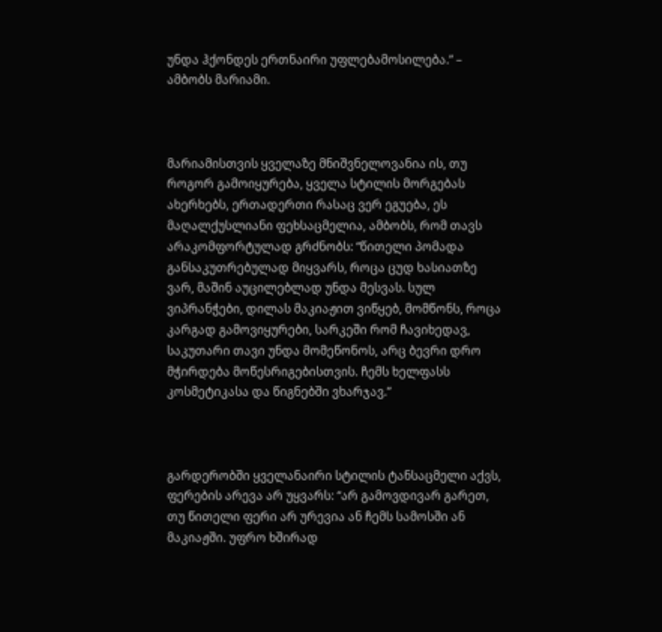უნდა ჰქონდეს ერთნაირი უფლებამოსილება.” – ამბობს მარიამი.



მარიამისთვის ყველაზე მნიშვნელოვანია ის, თუ როგორ გამოიყურება, ყველა სტილის მორგებას ახერხებს, ერთადერთი რასაც ვერ ეგუება, ეს მაღალქუსლიანი ფეხსაცმელია, ამბობს, რომ თავს არაკომფორტულად გრძნობს: “წითელი პომადა განსაკუთრებულად მიყვარს, როცა ცუდ ხასიათზე ვარ, მაშინ აუცილებლად უნდა მესვას. სულ ვიპრანჭები, დილას მაკიაჟით ვიწყებ, მომწონს, როცა კარგად გამოვიყურები, სარკეში რომ ჩავიხედავ, საკუთარი თავი უნდა მომეწონოს, არც ბევრი დრო მჭირდება მოწესრიგებისთვის. ჩემს ხელფასს კოსმეტიკასა და წიგნებში ვხარჯავ.”



გარდერობში ყველანაირი სტილის ტანსაცმელი აქვს, ფერების არევა არ უყვარს: “არ გამოვდივარ გარეთ, თუ წითელი ფერი არ ურევია ან ჩემს სამოსში ან მაკიაჟში. უფრო ხშირად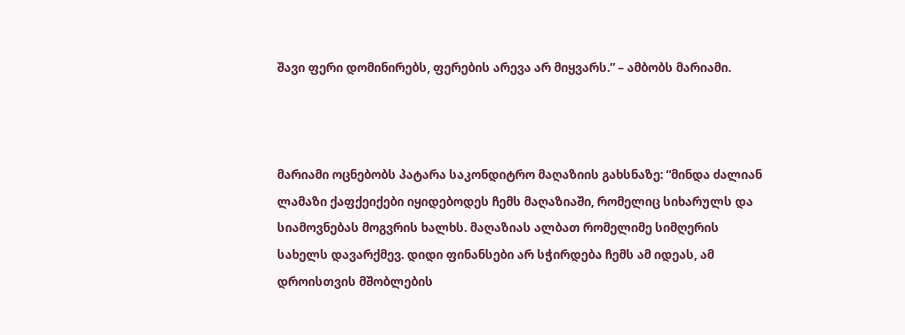შავი ფერი დომინირებს, ფერების არევა არ მიყვარს.” – ამბობს მარიამი.



მარიამი ოცნებობს პატარა საკონდიტრო მაღაზიის გახსნაზე: “მინდა ძალიან ლამაზი ქაფქეიქები იყიდებოდეს ჩემს მაღაზიაში, რომელიც სიხარულს და სიამოვნებას მოგვრის ხალხს. მაღაზიას ალბათ რომელიმე სიმღერის სახელს დავარქმევ. დიდი ფინანსები არ სჭირდება ჩემს ამ იდეას, ამ დროისთვის მშობლების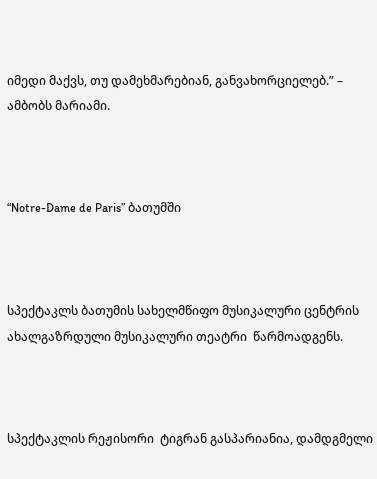იმედი მაქვს, თუ დამეხმარებიან, განვახორციელებ.” – ამბობს მარიამი.



“Notre-Dame de Paris” ბათუმში



სპექტაკლს ბათუმის სახელმწიფო მუსიკალური ცენტრის ახალგაზრდული მუსიკალური თეატრი  წარმოადგენს.



სპექტაკლის რეჟისორი  ტიგრან გასპარიანია, დამდგმელი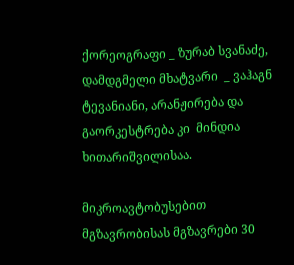ქორეოგრაფი _ ზურაბ სვანაძე, დამდგმელი მხატვარი  _ ვაჰაგნ ტევანიანი, არანჟირება და გაორკესტრება კი  მინდია ხითარიშვილისაა.

მიკროავტობუსებით მგზავრობისას მგზავრები 30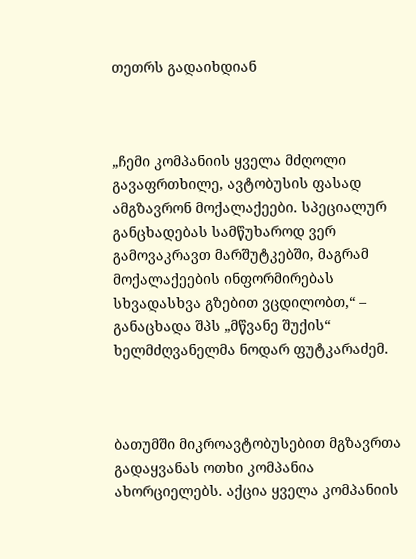თეთრს გადაიხდიან



„ჩემი კომპანიის ყველა მძღოლი გავაფრთხილე, ავტობუსის ფასად ამგზავრონ მოქალაქეები. სპეციალურ განცხადებას სამწუხაროდ ვერ გამოვაკრავთ მარშუტკებში, მაგრამ მოქალაქეების ინფორმირებას სხვადასხვა გზებით ვცდილობთ,“ – განაცხადა შპს „მწვანე შუქის“ ხელმძღვანელმა ნოდარ ფუტკარაძემ.



ბათუმში მიკროავტობუსებით მგზავრთა გადაყვანას ოთხი კომპანია ახორციელებს. აქცია ყველა კომპანიის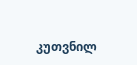კუთვნილ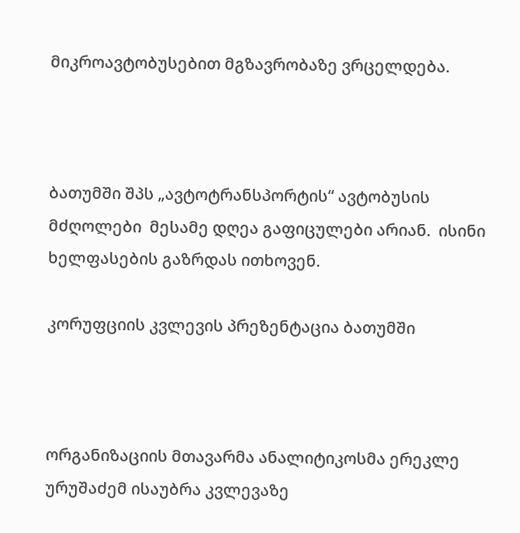მიკროავტობუსებით მგზავრობაზე ვრცელდება.



ბათუმში შპს „ავტოტრანსპორტის“ ავტობუსის მძღოლები  მესამე დღეა გაფიცულები არიან.  ისინი ხელფასების გაზრდას ითხოვენ.

კორუფციის კვლევის პრეზენტაცია ბათუმში



ორგანიზაციის მთავარმა ანალიტიკოსმა ერეკლე ურუშაძემ ისაუბრა კვლევაზე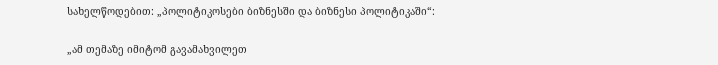სახელწოდებით: „პოლიტიკოსები ბიზნესში და ბიზნესი პოლიტიკაში“:

„ამ თემაზე იმიტომ გავამახვილეთ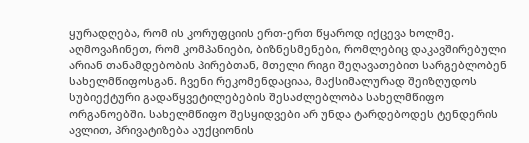ყურადღება, რომ ის კორუფციის ერთ-ერთ წყაროდ იქცევა ხოლმე. აღმოვაჩინეთ, რომ კომპანიები, ბიზნესმენები, რომლებიც დაკავშირებული არიან თანამდებობის პირებთან, მთელი რიგი შეღავათებით სარგებლობენ სახელმწიფოსგან. ჩვენი რეკომენდაციაა, მაქსიმალურად შეიზღუდოს სუბიექტური გადაწყვეტილებების შესაძლებლობა სახელმწიფო ორგანოებში. სახელმწიფო შესყიდვები არ უნდა ტარდებოდეს ტენდერის ავლით, პრივატიზება აუქციონის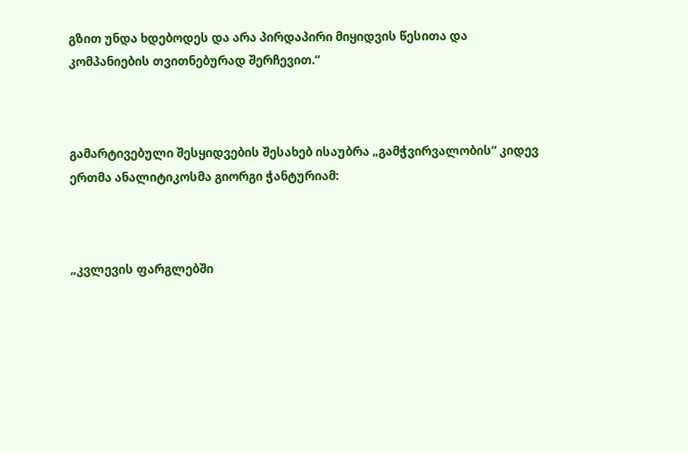გზით უნდა ხდებოდეს და არა პირდაპირი მიყიდვის წესითა და კომპანიების თვითნებურად შერჩევით.“



გამარტივებული შესყიდვების შესახებ ისაუბრა „გამჭვირვალობის“ კიდევ ერთმა ანალიტიკოსმა გიორგი ჭანტურიამ:



„კვლევის ფარგლებში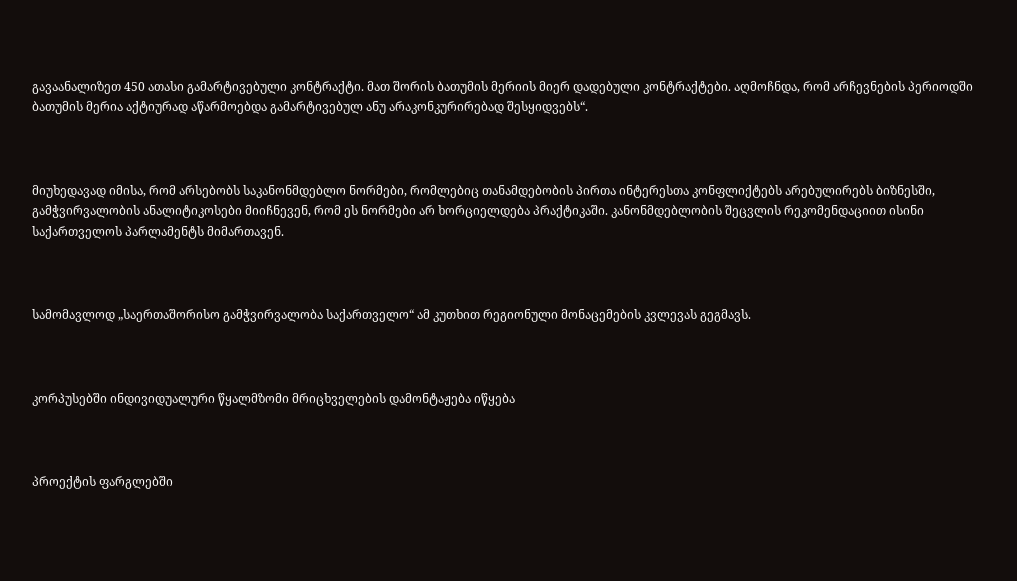გავაანალიზეთ 450 ათასი გამარტივებული კონტრაქტი. მათ შორის ბათუმის მერიის მიერ დადებული კონტრაქტები. აღმოჩნდა, რომ არჩევნების პერიოდში ბათუმის მერია აქტიურად აწარმოებდა გამარტივებულ ანუ არაკონკურირებად შესყიდვებს“.



მიუხედავად იმისა, რომ არსებობს საკანონმდებლო ნორმები, რომლებიც თანამდებობის პირთა ინტერესთა კონფლიქტებს არებულირებს ბიზნესში, გამჭვირვალობის ანალიტიკოსები მიიჩნევენ, რომ ეს ნორმები არ ხორციელდება პრაქტიკაში. კანონმდებლობის შეცვლის რეკომენდაციით ისინი საქართველოს პარლამენტს მიმართავენ.



სამომავლოდ „საერთაშორისო გამჭვირვალობა საქართველო“ ამ კუთხით რეგიონული მონაცემების კვლევას გეგმავს.



კორპუსებში ინდივიდუალური წყალმზომი მრიცხველების დამონტაჟება იწყება



პროექტის ფარგლებში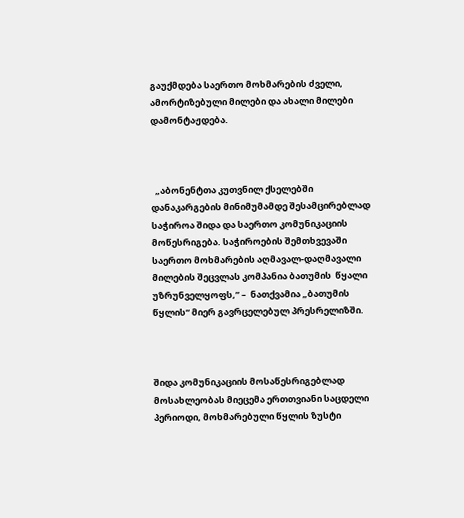გაუქმდება საერთო მოხმარების ძველი, ამორტიზებული მილები და ახალი მილები დამონტაჟდება.



  „აბონენტთა კუთვნილ ქსელებში დანაკარგების მინიმუმამდე შესამცირებლად საჭიროა შიდა და საერთო კომუნიკაციის მოწესრიგება. საჭიროების შემთხვევაში  საერთო მოხმარების აღმავალ-დაღმავალი მილების შეცვლას კომპანია ბათუმის  წყალი უზრუნველყოფს,” –  ნათქვამია „ბათუმის წყლის“ მიერ გავრცელებულ პრესრელიზში.



შიდა კომუნიკაციის მოსაწესრიგებლად მოსახლეობას მიეცემა ერთთვიანი საცდელი პერიოდი, მოხმარებული წყლის ზუსტი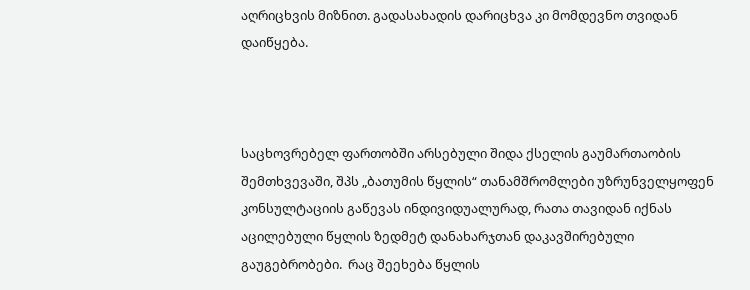აღრიცხვის მიზნით. გადასახადის დარიცხვა კი მომდევნო თვიდან დაიწყება.



საცხოვრებელ ფართობში არსებული შიდა ქსელის გაუმართაობის შემთხვევაში, შპს „ბათუმის წყლის“ თანამშრომლები უზრუნველყოფენ  კონსულტაციის გაწევას ინდივიდუალურად, რათა თავიდან იქნას აცილებული წყლის ზედმეტ დანახარჯთან დაკავშირებული გაუგებრობები.  რაც შეეხება წყლის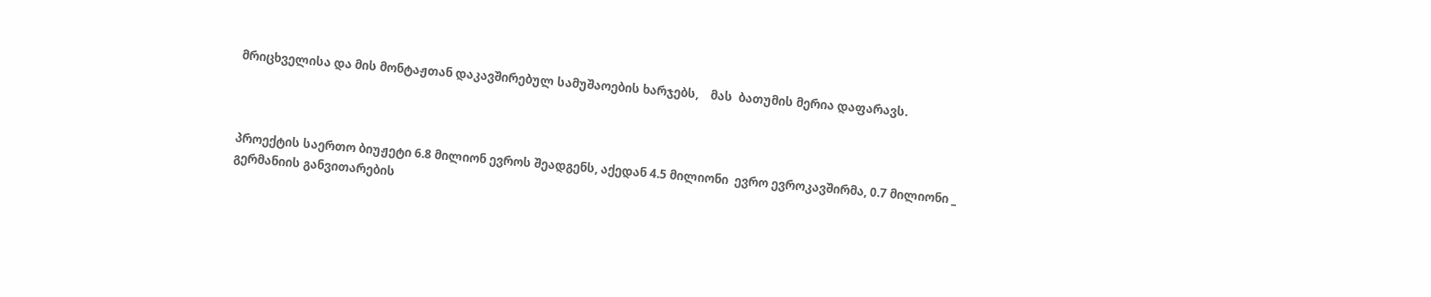მრიცხველისა და მის მონტაჟთან დაკავშირებულ სამუშაოების ხარჯებს,    მას  ბათუმის მერია დაფარავს.



პროექტის საერთო ბიუჟეტი 6.8 მილიონ ევროს შეადგენს, აქედან 4.5 მილიონი  ევრო ევროკავშირმა, 0.7 მილიონი _ გერმანიის განვითარების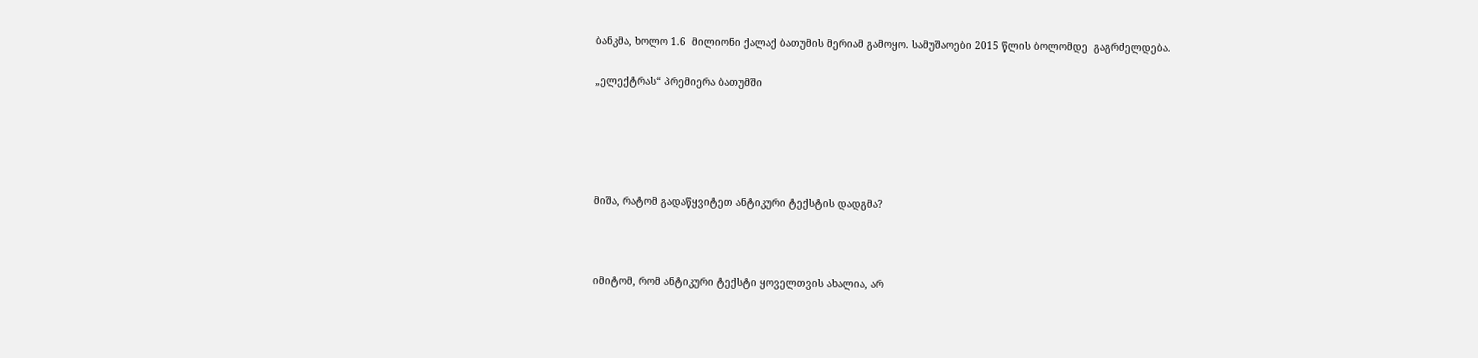ბანკმა, ხოლო 1.6  მილიონი ქალაქ ბათუმის მერიამ გამოყო. სამუშაოები 2015 წლის ბოლომდე  გაგრძელდება.

„ელექტრას“ პრემიერა ბათუმში





მიშა, რატომ გადაწყვიტეთ ანტიკური ტექსტის დადგმა?



იმიტომ, რომ ანტიკური ტექსტი ყოველთვის ახალია, არ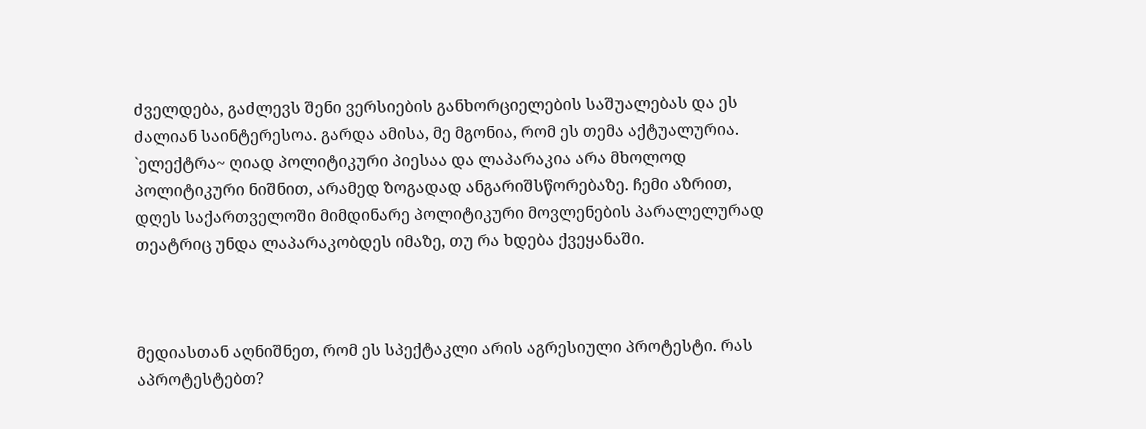ძველდება, გაძლევს შენი ვერსიების განხორციელების საშუალებას და ეს ძალიან საინტერესოა. გარდა ამისა, მე მგონია, რომ ეს თემა აქტუალურია. `ელექტრა~ ღიად პოლიტიკური პიესაა და ლაპარაკია არა მხოლოდ პოლიტიკური ნიშნით, არამედ ზოგადად ანგარიშსწორებაზე. ჩემი აზრით, დღეს საქართველოში მიმდინარე პოლიტიკური მოვლენების პარალელურად თეატრიც უნდა ლაპარაკობდეს იმაზე, თუ რა ხდება ქვეყანაში.



მედიასთან აღნიშნეთ, რომ ეს სპექტაკლი არის აგრესიული პროტესტი. რას აპროტესტებთ?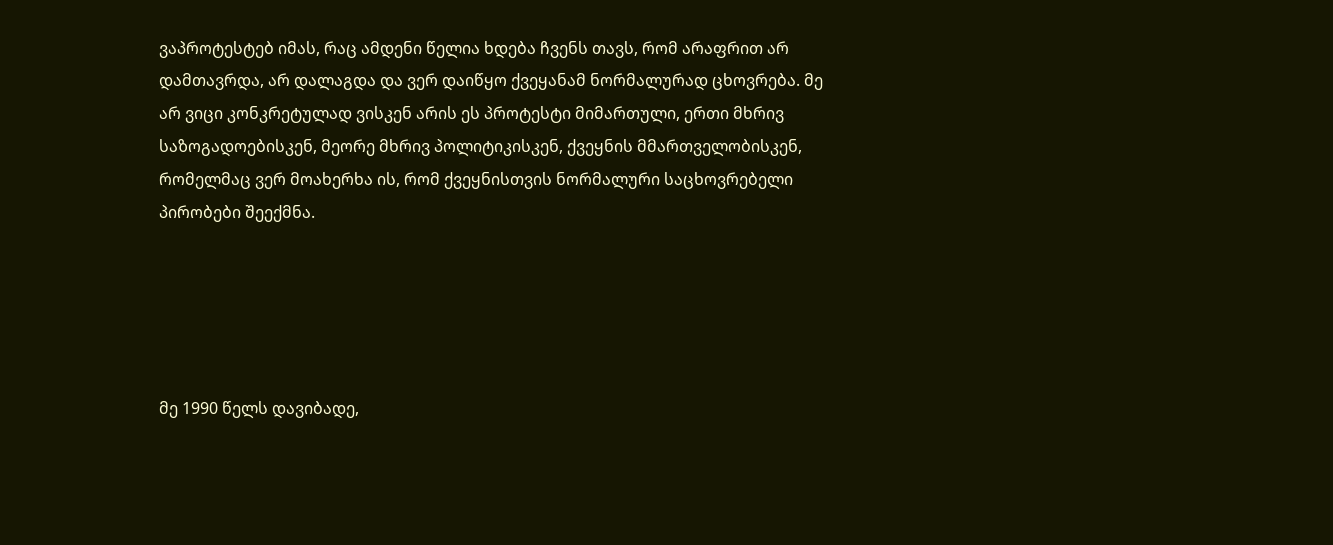ვაპროტესტებ იმას, რაც ამდენი წელია ხდება ჩვენს თავს, რომ არაფრით არ დამთავრდა, არ დალაგდა და ვერ დაიწყო ქვეყანამ ნორმალურად ცხოვრება. მე არ ვიცი კონკრეტულად ვისკენ არის ეს პროტესტი მიმართული, ერთი მხრივ საზოგადოებისკენ, მეორე მხრივ პოლიტიკისკენ, ქვეყნის მმართველობისკენ, რომელმაც ვერ მოახერხა ის, რომ ქვეყნისთვის ნორმალური საცხოვრებელი პირობები შეექმნა.





მე 1990 წელს დავიბადე,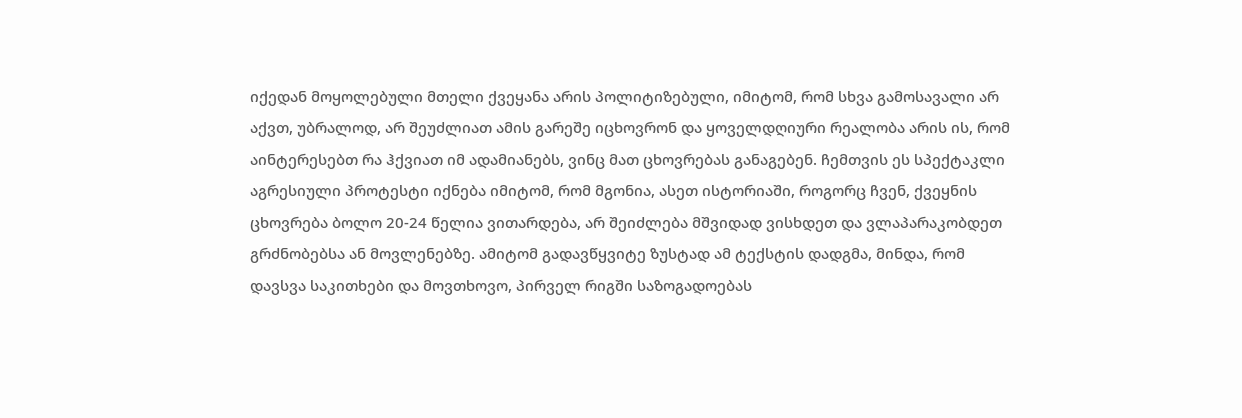იქედან მოყოლებული მთელი ქვეყანა არის პოლიტიზებული, იმიტომ, რომ სხვა გამოსავალი არ აქვთ, უბრალოდ, არ შეუძლიათ ამის გარეშე იცხოვრონ და ყოველდღიური რეალობა არის ის, რომ აინტერესებთ რა ჰქვიათ იმ ადამიანებს, ვინც მათ ცხოვრებას განაგებენ. ჩემთვის ეს სპექტაკლი აგრესიული პროტესტი იქნება იმიტომ, რომ მგონია, ასეთ ისტორიაში, როგორც ჩვენ, ქვეყნის ცხოვრება ბოლო 20-24 წელია ვითარდება, არ შეიძლება მშვიდად ვისხდეთ და ვლაპარაკობდეთ გრძნობებსა ან მოვლენებზე. ამიტომ გადავწყვიტე ზუსტად ამ ტექსტის დადგმა, მინდა, რომ დავსვა საკითხები და მოვთხოვო, პირველ რიგში საზოგადოებას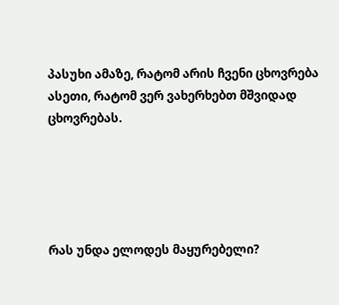პასუხი ამაზე, რატომ არის ჩვენი ცხოვრება ასეთი, რატომ ვერ ვახერხებთ მშვიდად ცხოვრებას.





რას უნდა ელოდეს მაყურებელი?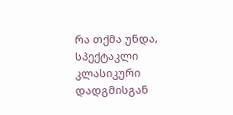რა თქმა უნდა, სპექტაკლი კლასიკური დადგმისგან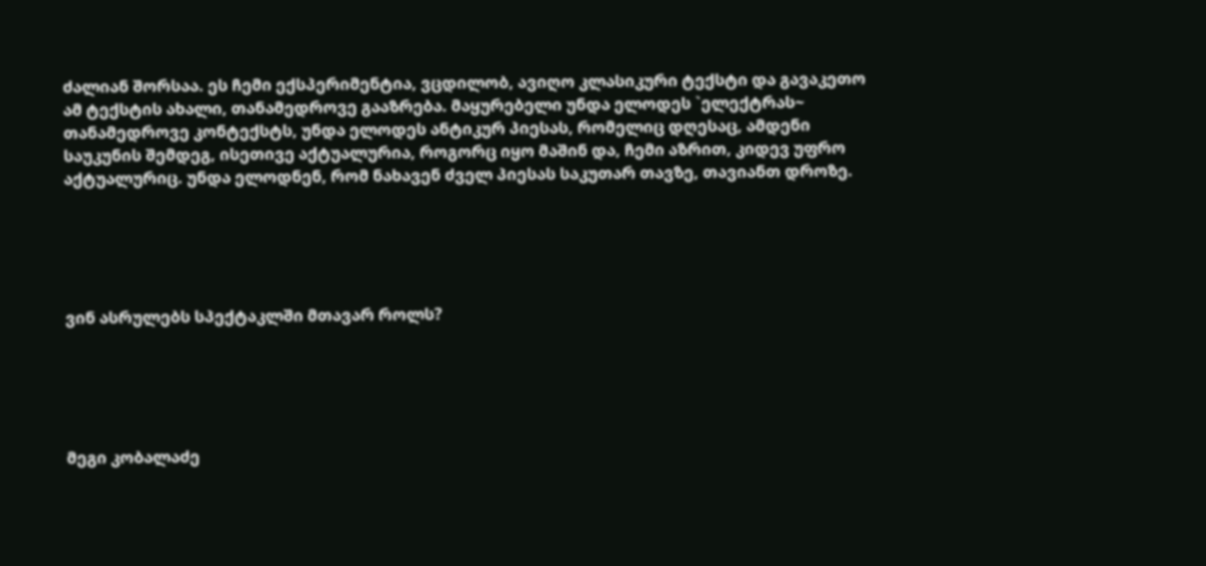ძალიან შორსაა. ეს ჩემი ექსპერიმენტია, ვცდილობ, ავიღო კლასიკური ტექსტი და გავაკეთო ამ ტექსტის ახალი, თანამედროვე გააზრება. მაყურებელი უნდა ელოდეს `ელექტრას~ თანამედროვე კონტექსტს, უნდა ელოდეს ანტიკურ პიესას, რომელიც დღესაც, ამდენი საუკუნის შემდეგ, ისეთივე აქტუალურია, როგორც იყო მაშინ და, ჩემი აზრით, კიდევ უფრო აქტუალურიც. უნდა ელოდნენ, რომ ნახავენ ძველ პიესას საკუთარ თავზე, თავიანთ დროზე.





ვინ ასრულებს სპექტაკლში მთავარ როლს?





მეგი კობალაძე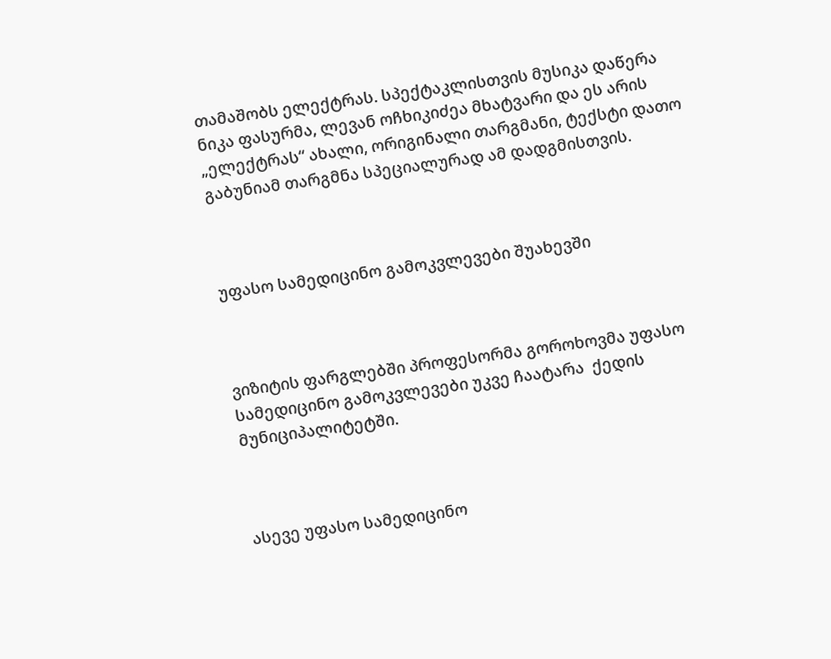თამაშობს ელექტრას. სპექტაკლისთვის მუსიკა დაწერა ნიკა ფასურმა, ლევან ოჩხიკიძეა მხატვარი და ეს არის „ელექტრას“ ახალი, ორიგინალი თარგმანი, ტექსტი დათო გაბუნიამ თარგმნა სპეციალურად ამ დადგმისთვის.



უფასო სამედიცინო გამოკვლევები შუახევში



ვიზიტის ფარგლებში პროფესორმა გოროხოვმა უფასო სამედიცინო გამოკვლევები უკვე ჩაატარა  ქედის მუნიციპალიტეტში.



ასევე უფასო სამედიცინო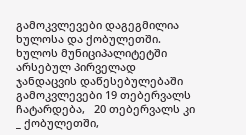გამოკვლევები დაგეგმილია  ხულოსა და ქობულეთში. ხულოს მუნიციპალიტეტში არსებულ პირველად ჯანდაცვის დაწესებულებაში გამოკვლევები 19 თებერვალს ჩატარდება,   20 თებერვალს კი _ ქობულეთში,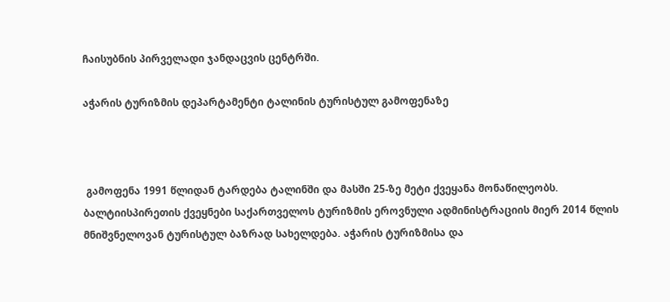ჩაისუბნის პირველადი ჯანდაცვის ცენტრში.

აჭარის ტურიზმის დეპარტამენტი ტალინის ტურისტულ გამოფენაზე



 გამოფენა 1991 წლიდან ტარდება ტალინში და მასში 25-ზე მეტი ქვეყანა მონაწილეობს. ბალტიისპირეთის ქვეყნები საქართველოს ტურიზმის ეროვნული ადმინისტრაციის მიერ 2014 წლის მნიშვნელოვან ტურისტულ ბაზრად სახელდება. აჭარის ტურიზმისა და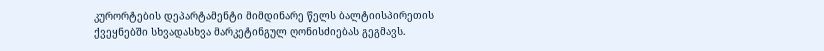კურორტების დეპარტამენტი მიმდინარე წელს ბალტიისპირეთის ქვეყნებში სხვადასხვა მარკეტინგულ ღონისძიებას გეგმავს.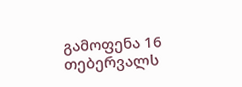გამოფენა 16 თებერვალს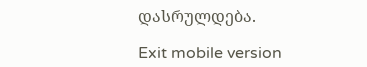დასრულდება.

Exit mobile version